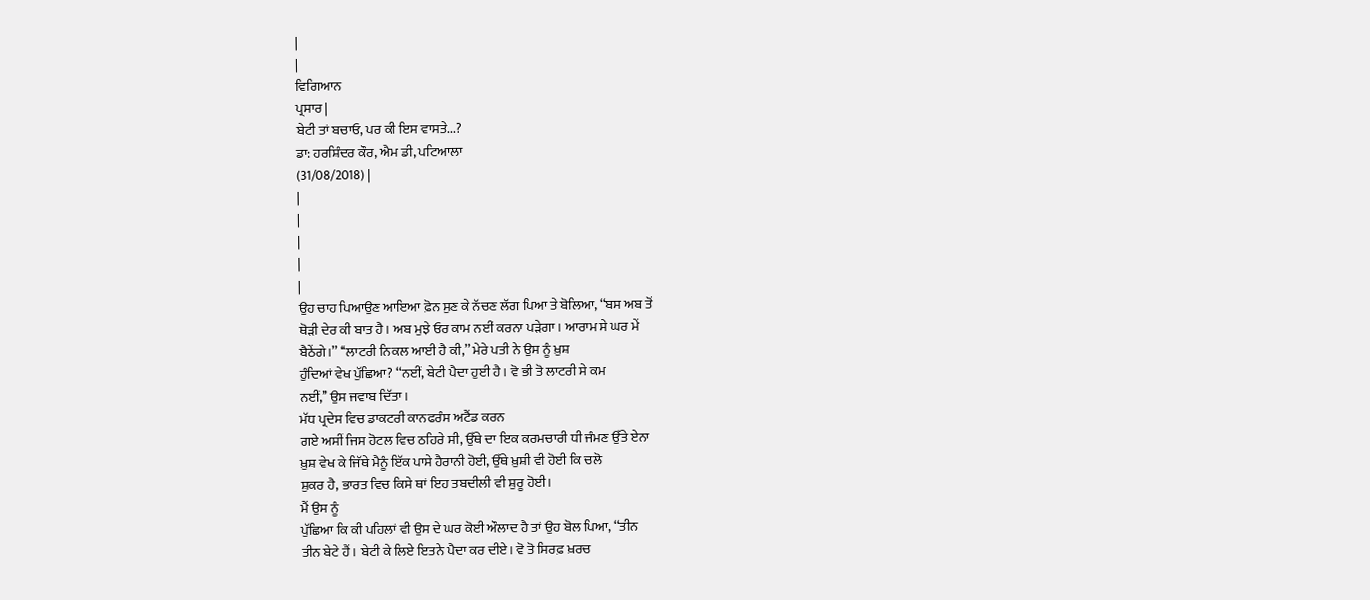|
|
ਵਿਗਿਆਨ
ਪ੍ਰਸਾਰ |
ਬੇਟੀ ਤਾਂ ਬਚਾਓ, ਪਰ ਕੀ ਇਸ ਵਾਸਤੇ...?
ਡਾ: ਹਰਸ਼ਿੰਦਰ ਕੌਰ, ਐਮ ਡੀ, ਪਟਿਆਲਾ
(31/08/2018) |
|
|
|
|
|
ਉਹ ਚਾਹ ਪਿਆਉਣ ਆਇਆ ਫ਼ੋਨ ਸੁਣ ਕੇ ਨੱਚਣ ਲੱਗ ਪਿਆ ਤੇ ਬੋਲਿਆ, ‘‘ਬਸ ਅਬ ਤੋਂ
ਥੋੜੀ ਦੇਰ ਕੀ ਬਾਤ ਹੈ। ਅਬ ਮੁਝੇ ਓਰ ਕਾਮ ਨਈਂ ਕਰਨਾ ਪੜੇਗਾ। ਆਰਾਮ ਸੇ ਘਰ ਮੇਂ
ਬੈਠੇਂਗੇ।’’ ‘‘ਲਾਟਰੀ ਨਿਕਲ ਆਈ ਹੈ ਕੀ,’’ ਮੇਰੇ ਪਤੀ ਨੇ ਉਸ ਨੂੰ ਖ਼ੁਸ਼
ਹੁੰਦਿਆਂ ਵੇਖ ਪੁੱਛਿਆ? ‘‘ਨਈਂ, ਬੇਟੀ ਪੈਦਾ ਹੁਈ ਹੈ। ਵੋ ਭੀ ਤੋ ਲਾਟਰੀ ਸੇ ਕਮ
ਨਈਂ,’’ ਉਸ ਜਵਾਬ ਦਿੱਤਾ।
ਮੱਧ ਪ੍ਰਦੇਸ ਵਿਚ ਡਾਕਟਰੀ ਕਾਨਫਰੰਸ ਅਟੈਂਡ ਕਰਨ
ਗਏ ਅਸੀਂ ਜਿਸ ਹੋਟਲ ਵਿਚ ਠਹਿਰੇ ਸੀ, ਉੱਥੇ ਦਾ ਇਕ ਕਰਮਚਾਰੀ ਧੀ ਜੰਮਣ ਉੱਤੇ ਏਨਾ
ਖ਼ੁਸ਼ ਵੇਖ ਕੇ ਜਿੱਥੇ ਮੈਨੂੰ ਇੱਕ ਪਾਸੇ ਹੈਰਾਨੀ ਹੋਈ, ਉੱਥੇ ਖ਼ੁਸ਼ੀ ਵੀ ਹੋਈ ਕਿ ਚਲੋ
ਸ਼ੁਕਰ ਹੈ, ਭਾਰਤ ਵਿਚ ਕਿਸੇ ਥਾਂ ਇਹ ਤਬਦੀਲੀ ਵੀ ਸ਼ੁਰੂ ਹੋਈ।
ਮੈਂ ਉਸ ਨੂੰ
ਪੁੱਛਿਆ ਕਿ ਕੀ ਪਹਿਲਾਂ ਵੀ ਉਸ ਦੇ ਘਰ ਕੋਈ ਔਲਾਦ ਹੈ ਤਾਂ ਉਹ ਬੋਲ ਪਿਆ, ‘‘ਤੀਨ
ਤੀਨ ਬੇਟੇ ਹੈਂ। ਬੇਟੀ ਕੇ ਲਿਏ ਇਤਨੇ ਪੈਦਾ ਕਰ ਦੀਏ। ਵੋ ਤੋ ਸਿਰਫ਼ ਖ਼ਰਚ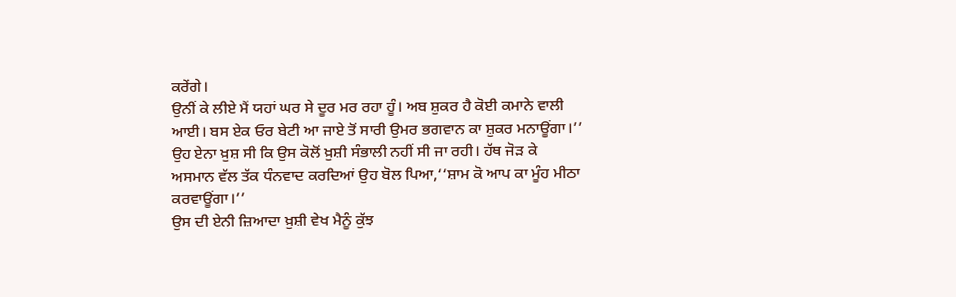ਕਰੇਂਗੇ।
ਉਨੀਂ ਕੇ ਲੀਏ ਮੈਂ ਯਹਾਂ ਘਰ ਸੇ ਦੂਰ ਮਰ ਰਹਾ ਹੂੰ। ਅਬ ਸ਼ੁਕਰ ਹੈ ਕੋਈ ਕਮਾਨੇ ਵਾਲੀ
ਆਈ। ਬਸ ਏਕ ਓਰ ਬੇਟੀ ਆ ਜਾਏ ਤੋਂ ਸਾਰੀ ਉਮਰ ਭਗਵਾਨ ਕਾ ਸ਼ੁਕਰ ਮਨਾਊਂਗਾ।’’
ਉਹ ਏਨਾ ਖ਼ੁਸ਼ ਸੀ ਕਿ ਉਸ ਕੋਲੋਂ ਖ਼ੁਸ਼ੀ ਸੰਭਾਲੀ ਨਹੀਂ ਸੀ ਜਾ ਰਹੀ। ਹੱਥ ਜੋੜ ਕੇ
ਅਸਮਾਨ ਵੱਲ ਤੱਕ ਧੰਨਵਾਦ ਕਰਦਿਆਂ ਉਹ ਬੋਲ ਪਿਆ,‘‘ਸ਼ਾਮ ਕੋ ਆਪ ਕਾ ਮੂੰਹ ਮੀਠਾ
ਕਰਵਾਊਂਗਾ।’’
ਉਸ ਦੀ ਏਨੀ ਜ਼ਿਆਦਾ ਖ਼ੁਸ਼ੀ ਵੇਖ ਮੈਨੂੰ ਕੁੱਝ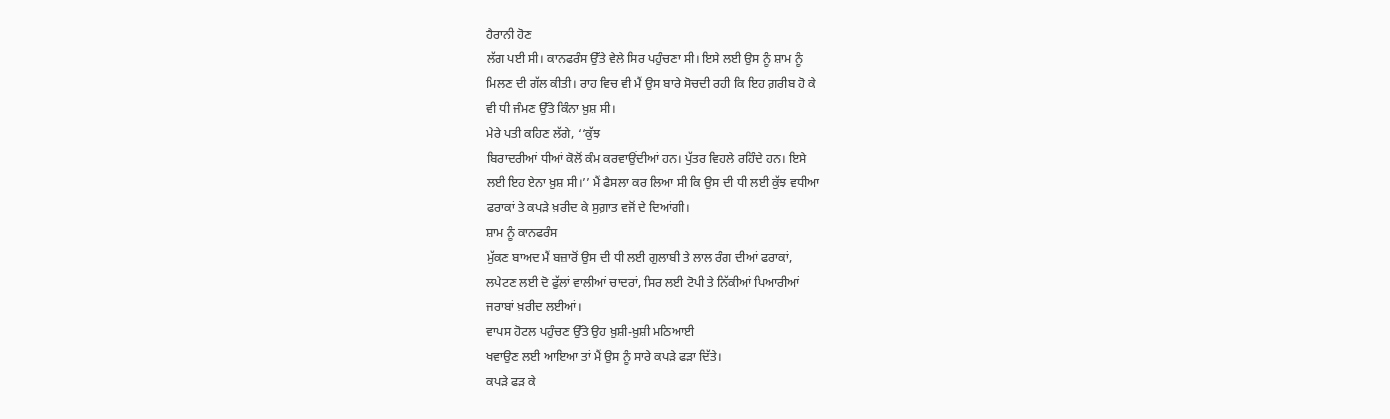ਹੈਰਾਨੀ ਹੋਣ
ਲੱਗ ਪਈ ਸੀ। ਕਾਨਫਰੰਸ ਉੱਤੇ ਵੇਲੇ ਸਿਰ ਪਹੁੰਚਣਾ ਸੀ। ਇਸੇ ਲਈ ਉਸ ਨੂੰ ਸ਼ਾਮ ਨੂੰ
ਮਿਲਣ ਦੀ ਗੱਲ ਕੀਤੀ। ਰਾਹ ਵਿਚ ਵੀ ਮੈਂ ਉਸ ਬਾਰੇ ਸੋਚਦੀ ਰਹੀ ਕਿ ਇਹ ਗ਼ਰੀਬ ਹੋ ਕੇ
ਵੀ ਧੀ ਜੰਮਣ ਉੱਤੇ ਕਿੰਨਾ ਖ਼ੁਸ਼ ਸੀ।
ਮੇਰੇ ਪਤੀ ਕਹਿਣ ਲੱਗੇ, ‘‘ਕੁੱਝ
ਬਿਰਾਦਰੀਆਂ ਧੀਆਂ ਕੋਲੋਂ ਕੰਮ ਕਰਵਾਉਂਦੀਆਂ ਹਨ। ਪੁੱਤਰ ਵਿਹਲੇ ਰਹਿੰਦੇ ਹਨ। ਇਸੇ
ਲਈ ਇਹ ਏਨਾ ਖ਼ੁਸ਼ ਸੀ।’’ ਮੈਂ ਫੈਸਲਾ ਕਰ ਲਿਆ ਸੀ ਕਿ ਉਸ ਦੀ ਧੀ ਲਈ ਕੁੱਝ ਵਧੀਆ
ਫਰਾਕਾਂ ਤੇ ਕਪੜੇ ਖ਼ਰੀਦ ਕੇ ਸੁਗ਼ਾਤ ਵਜੋਂ ਦੇ ਦਿਆਂਗੀ।
ਸ਼ਾਮ ਨੂੰ ਕਾਨਫਰੰਸ
ਮੁੱਕਣ ਬਾਅਦ ਮੈਂ ਬਜ਼ਾਰੋਂ ਉਸ ਦੀ ਧੀ ਲਈ ਗੁਲਾਬੀ ਤੇ ਲਾਲ ਰੰਗ ਦੀਆਂ ਫਰਾਕਾਂ,
ਲਪੇਟਣ ਲਈ ਦੋ ਫੁੱਲਾਂ ਵਾਲੀਆਂ ਚਾਦਰਾਂ, ਸਿਰ ਲਈ ਟੋਪੀ ਤੇ ਨਿੱਕੀਆਂ ਪਿਆਰੀਆਂ
ਜਰਾਬਾਂ ਖ਼ਰੀਦ ਲਈਆਂ।
ਵਾਪਸ ਹੋਟਲ ਪਹੁੰਚਣ ਉੱਤੇ ਉਹ ਖ਼ੁਸ਼ੀ-ਖ਼ੁਸ਼ੀ ਮਠਿਆਈ
ਖਵਾਉਣ ਲਈ ਆਇਆ ਤਾਂ ਮੈਂ ਉਸ ਨੂੰ ਸਾਰੇ ਕਪੜੇ ਫੜਾ ਦਿੱਤੇ।
ਕਪੜੇ ਫੜ ਕੇ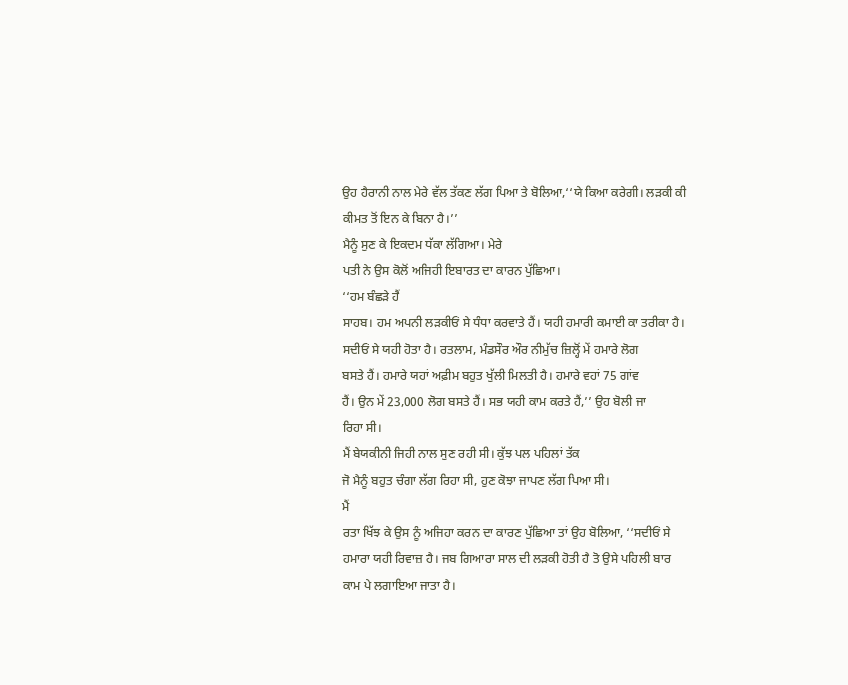ਉਹ ਹੈਰਾਨੀ ਨਾਲ ਮੇਰੇ ਵੱਲ ਤੱਕਣ ਲੱਗ ਪਿਆ ਤੇ ਬੋਲਿਆ,‘‘ਯੇ ਕਿਆ ਕਰੇਗੀ। ਲੜਕੀ ਕੀ
ਕੀਮਤ ਤੋਂ ਇਨ ਕੇ ਬਿਨਾ ਹੈ।’’
ਮੈਨੂੰ ਸੁਣ ਕੇ ਇਕਦਮ ਧੱਕਾ ਲੱਗਿਆ। ਮੇਰੇ
ਪਤੀ ਨੇ ਉਸ ਕੋਲੋਂ ਅਜਿਹੀ ਇਬਾਰਤ ਦਾ ਕਾਰਨ ਪੁੱਛਿਆ।
‘‘ਹਮ ਬੰਛੜੇ ਹੈਂ
ਸਾਹਬ। ਹਮ ਅਪਨੀ ਲੜਕੀਓਂ ਸੇ ਧੰਧਾ ਕਰਵਾਤੇ ਹੈਂ। ਯਹੀ ਹਮਾਰੀ ਕਮਾਈ ਕਾ ਤਰੀਕਾ ਹੈ।
ਸਦੀਓਂ ਸੇ ਯਹੀ ਹੋਤਾ ਹੈ। ਰਤਲਾਮ, ਮੰਡਸੌਰ ਔਰ ਨੀਮੁੱਚ ਜ਼ਿਲ੍ਹੋਂ ਮੇਂ ਹਮਾਰੇ ਲੋਗ
ਬਸਤੇ ਹੈਂ। ਹਮਾਰੇ ਯਹਾਂ ਅਫ਼ੀਮ ਬਹੁਤ ਖੁੱਲੀ ਮਿਲਤੀ ਹੈ। ਹਮਾਰੇ ਵਹਾਂ 75 ਗਾਂਵ
ਹੈਂ। ਉਨ ਮੇਂ 23,000 ਲੋਗ ਬਸਤੇ ਹੈਂ। ਸਭ ਯਹੀ ਕਾਮ ਕਰਤੇ ਹੈਂ,’’ ਉਹ ਬੋਲੀ ਜਾ
ਰਿਹਾ ਸੀ।
ਮੈਂ ਬੇਯਕੀਨੀ ਜਿਹੀ ਨਾਲ ਸੁਣ ਰਹੀ ਸੀ। ਕੁੱਝ ਪਲ ਪਹਿਲਾਂ ਤੱਕ
ਜੋ ਮੈਨੂੰ ਬਹੁਤ ਚੰਗਾ ਲੱਗ ਰਿਹਾ ਸੀ, ਹੁਣ ਕੋਝਾ ਜਾਪਣ ਲੱਗ ਪਿਆ ਸੀ।
ਮੈਂ
ਰਤਾ ਖਿੱਝ ਕੇ ਉਸ ਨੂੰ ਅਜਿਹਾ ਕਰਨ ਦਾ ਕਾਰਣ ਪੁੱਛਿਆ ਤਾਂ ਉਹ ਬੋਲਿਆ, ‘‘ਸਦੀਓਂ ਸੇ
ਹਮਾਰਾ ਯਹੀ ਰਿਵਾਜ਼ ਹੈ। ਜਬ ਗਿਆਰਾ ਸਾਲ ਦੀ ਲੜਕੀ ਹੋਤੀ ਹੈ ਤੋ ਉਸੇ ਪਹਿਲੀ ਬਾਰ
ਕਾਮ ਪੇ ਲਗਾਇਆ ਜਾਤਾ ਹੈ।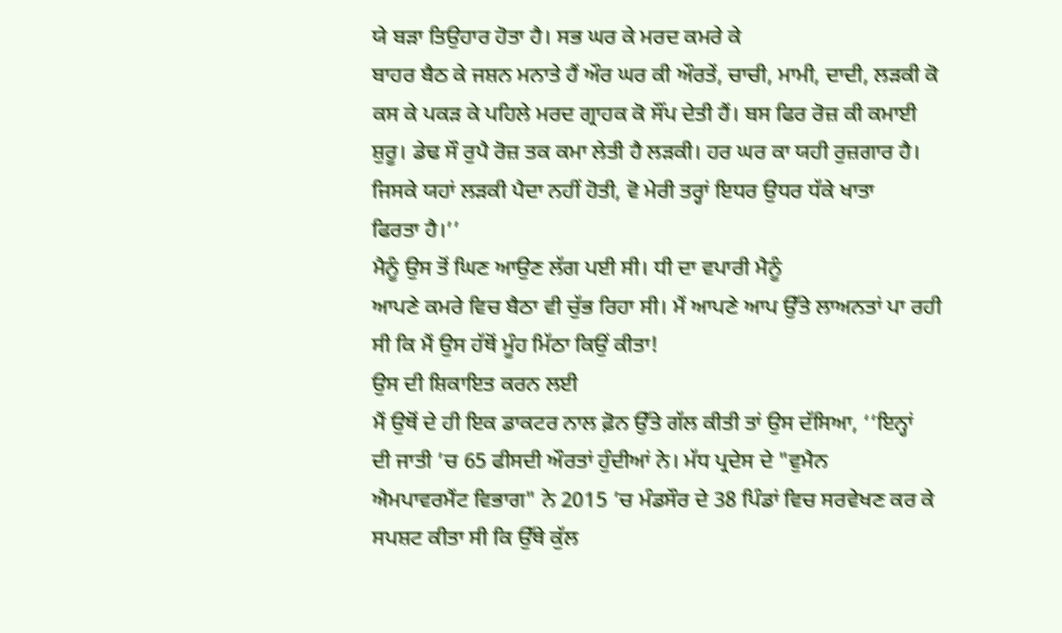ਯੇ ਬੜਾ ਤਿਉਹਾਰ ਹੋਤਾ ਹੈ। ਸਭ ਘਰ ਕੇ ਮਰਦ ਕਮਰੇ ਕੇ
ਬਾਹਰ ਬੈਠ ਕੇ ਜਸ਼ਨ ਮਨਾਤੇ ਹੈਂ ਔਰ ਘਰ ਕੀ ਔਰਤੇਂ, ਚਾਚੀ, ਮਾਮੀ, ਦਾਦੀ, ਲੜਕੀ ਕੋ
ਕਸ ਕੇ ਪਕੜ ਕੇ ਪਹਿਲੇ ਮਰਦ ਗ੍ਰਾਹਕ ਕੋ ਸੌਂਪ ਦੇਤੀ ਹੈਂ। ਬਸ ਫਿਰ ਰੋਜ਼ ਕੀ ਕਮਾਈ
ਸ਼ੁਰੂ। ਡੇਢ ਸੌ ਰੁਪੈ ਰੋਜ਼ ਤਕ ਕਮਾ ਲੇਤੀ ਹੈ ਲੜਕੀ। ਹਰ ਘਰ ਕਾ ਯਹੀ ਰੁਜ਼ਗਾਰ ਹੈ।
ਜਿਸਕੇ ਯਹਾਂ ਲੜਕੀ ਪੈਦਾ ਨਹੀਂ ਹੋਤੀ, ਵੋ ਮੇਰੀ ਤਰ੍ਹਾਂ ਇਧਰ ਉਧਰ ਧੱਕੇ ਖਾਤਾ
ਫਿਰਤਾ ਹੈ।’’
ਮੈਨੂੰ ਉਸ ਤੋਂ ਘਿਣ ਆਉਣ ਲੱਗ ਪਈ ਸੀ। ਧੀ ਦਾ ਵਪਾਰੀ ਮੈਨੂੰ
ਆਪਣੇ ਕਮਰੇ ਵਿਚ ਬੈਠਾ ਵੀ ਚੁੱਭ ਰਿਹਾ ਸੀ। ਮੈਂ ਆਪਣੇ ਆਪ ਉੱਤੇ ਲਾਅਨਤਾਂ ਪਾ ਰਹੀ
ਸੀ ਕਿ ਮੈਂ ਉਸ ਹੱਥੋਂ ਮੂੰਹ ਮਿੱਠਾ ਕਿਉਂ ਕੀਤਾ!
ਉਸ ਦੀ ਸ਼ਿਕਾਇਤ ਕਰਨ ਲਈ
ਮੈਂ ਉਥੋਂ ਦੇ ਹੀ ਇਕ ਡਾਕਟਰ ਨਾਲ ਫ਼ੋਨ ਉੱਤੇ ਗੱਲ ਕੀਤੀ ਤਾਂ ਉਸ ਦੱਸਿਆ, ‘‘ਇਨ੍ਹਾਂ
ਦੀ ਜਾਤੀ ’ਚ 65 ਫੀਸਦੀ ਔਰਤਾਂ ਹੁੰਦੀਆਂ ਨੇ। ਮੱਧ ਪ੍ਰਦੇਸ ਦੇ "ਵੁਮੈਨ
ਐਮਪਾਵਰਮੈਂਟ ਵਿਭਾਗ" ਨੇ 2015 ’ਚ ਮੰਡਸੌਰ ਦੇ 38 ਪਿੰਡਾਂ ਵਿਚ ਸਰਵੇਖਣ ਕਰ ਕੇ
ਸਪਸ਼ਟ ਕੀਤਾ ਸੀ ਕਿ ਉੱਥੇ ਕੁੱਲ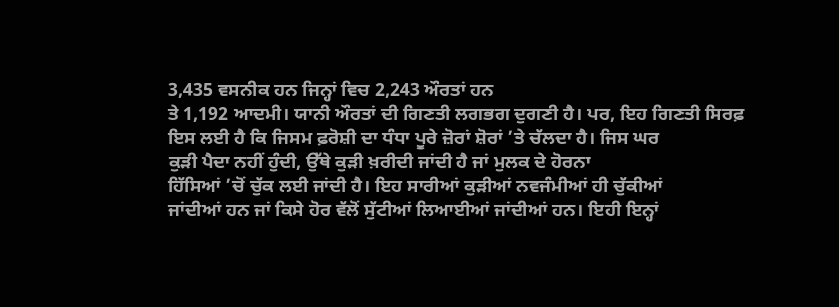3,435 ਵਸਨੀਕ ਹਨ ਜਿਨ੍ਹਾਂ ਵਿਚ 2,243 ਔਰਤਾਂ ਹਨ
ਤੇ 1,192 ਆਦਮੀ। ਯਾਨੀ ਔਰਤਾਂ ਦੀ ਗਿਣਤੀ ਲਗਭਗ ਦੁਗਣੀ ਹੈ। ਪਰ, ਇਹ ਗਿਣਤੀ ਸਿਰਫ਼
ਇਸ ਲਈ ਹੈ ਕਿ ਜਿਸਮ ਫ਼ਰੋਸ਼ੀ ਦਾ ਧੰਧਾ ਪੂਰੇ ਜ਼ੋਰਾਂ ਸ਼ੋਰਾਂ ’ਤੇ ਚੱਲਦਾ ਹੈ। ਜਿਸ ਘਰ
ਕੁੜੀ ਪੈਦਾ ਨਹੀਂ ਹੁੰਦੀ, ਉੱਥੇ ਕੁੜੀ ਖ਼ਰੀਦੀ ਜਾਂਦੀ ਹੈ ਜਾਂ ਮੁਲਕ ਦੇ ਹੋਰਨਾ
ਹਿੱਸਿਆਂ ’ਚੋਂ ਚੁੱਕ ਲਈ ਜਾਂਦੀ ਹੈ। ਇਹ ਸਾਰੀਆਂ ਕੁੜੀਆਂ ਨਵਜੰਮੀਆਂ ਹੀ ਚੁੱਕੀਆਂ
ਜਾਂਦੀਆਂ ਹਨ ਜਾਂ ਕਿਸੇ ਹੋਰ ਵੱਲੋਂ ਸੁੱਟੀਆਂ ਲਿਆਈਆਂ ਜਾਂਦੀਆਂ ਹਨ। ਇਹੀ ਇਨ੍ਹਾਂ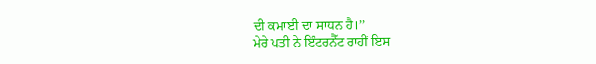ਦੀ ਕਮਾਈ ਦਾ ਸਾਧਨ ਹੈ।’’
ਮੇਰੇ ਪਤੀ ਨੇ ਇੰਟਰਨੈੱਟ ਰਾਹੀਂ ਇਸ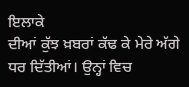ਇਲਾਕੇ
ਦੀਆਂ ਕੁੱਝ ਖ਼ਬਰਾਂ ਕੱਢ ਕੇ ਮੇਰੇ ਅੱਗੇ ਧਰ ਦਿੱਤੀਆਂ। ਉਨ੍ਹਾਂ ਵਿਚ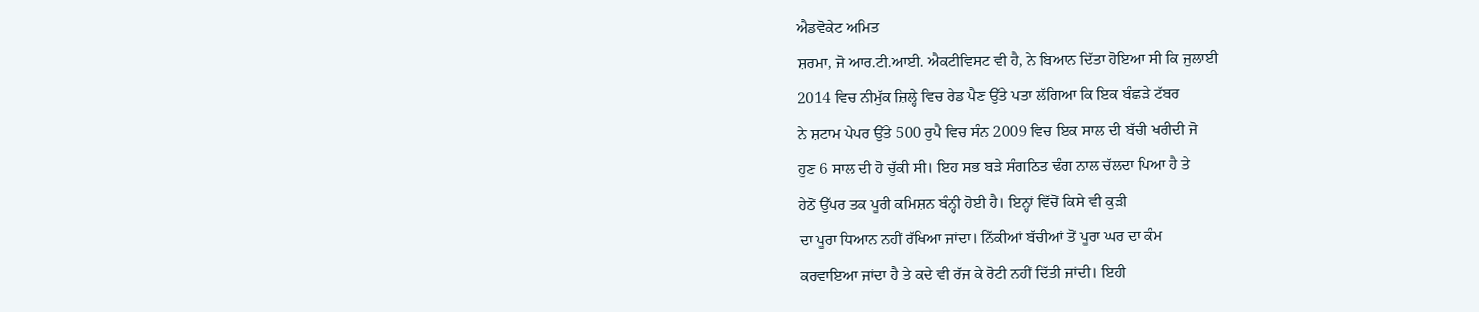ਐਡਵੋਕੇਟ ਅਮਿਤ
ਸ਼ਰਮਾ, ਜੋ ਆਰ.ਟੀ.ਆਈ. ਐਕਟੀਵਿਸਟ ਵੀ ਹੈ, ਨੇ ਬਿਆਨ ਦਿੱਤਾ ਹੋਇਆ ਸੀ ਕਿ ਜੁਲਾਈ
2014 ਵਿਚ ਨੀਮੁੱਕ ਜ਼ਿਲ੍ਹੇ ਵਿਚ ਰੇਡ ਪੈਣ ਉੱਤੇ ਪਤਾ ਲੱਗਿਆ ਕਿ ਇਕ ਬੰਛੜੇ ਟੱਬਰ
ਨੇ ਸ਼ਟਾਮ ਪੇਪਰ ਉੱਤੇ 500 ਰੁਪੈ ਵਿਚ ਸੰਨ 2009 ਵਿਚ ਇਕ ਸਾਲ ਦੀ ਬੱਚੀ ਖਰੀਦੀ ਜੋ
ਹੁਣ 6 ਸਾਲ ਦੀ ਹੋ ਚੁੱਕੀ ਸੀ। ਇਹ ਸਭ ਬੜੇ ਸੰਗਠਿਤ ਢੰਗ ਨਾਲ ਚੱਲਦਾ ਪਿਆ ਹੈ ਤੇ
ਹੇਠੋਂ ਉੱਪਰ ਤਕ ਪੂਰੀ ਕਮਿਸ਼ਨ ਬੰਨ੍ਹੀ ਹੋਈ ਹੈ। ਇਨ੍ਹਾਂ ਵਿੱਚੋਂ ਕਿਸੇ ਵੀ ਕੁੜੀ
ਦਾ ਪੂਰਾ ਧਿਆਨ ਨਹੀਂ ਰੱਖਿਆ ਜਾਂਦਾ। ਨਿੱਕੀਆਂ ਬੱਚੀਆਂ ਤੋਂ ਪੂਰਾ ਘਰ ਦਾ ਕੰਮ
ਕਰਵਾਇਆ ਜਾਂਦਾ ਹੈ ਤੇ ਕਦੇ ਵੀ ਰੱਜ ਕੇ ਰੋਟੀ ਨਹੀਂ ਦਿੱਤੀ ਜਾਂਦੀ। ਇਹੀ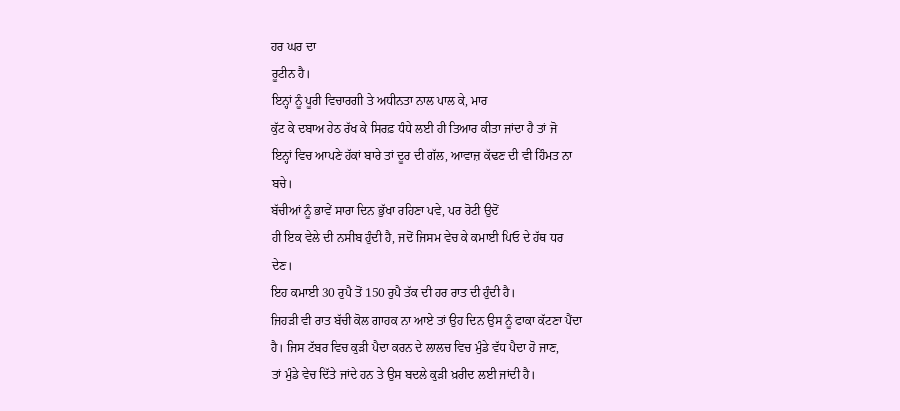ਹਰ ਘਰ ਦਾ
ਰੂਟੀਨ ਹੈ।
ਇਨ੍ਹਾਂ ਨੂੰ ਪੂਰੀ ਵਿਚਾਰਗੀ ਤੇ ਅਧੀਨਤਾ ਨਾਲ ਪਾਲ ਕੇ, ਮਾਰ
ਕੁੱਟ ਕੇ ਦਬਾਅ ਹੇਠ ਰੱਖ ਕੇ ਸਿਰਫ਼ ਧੰਧੇ ਲਈ ਹੀ ਤਿਆਰ ਕੀਤਾ ਜਾਂਦਾ ਹੈ ਤਾਂ ਜੋ
ਇਨ੍ਹਾਂ ਵਿਚ ਆਪਣੇ ਹੱਕਾਂ ਬਾਰੇ ਤਾਂ ਦੂਰ ਦੀ ਗੱਲ, ਆਵਾਜ਼ ਕੱਢਣ ਦੀ ਵੀ ਹਿੰਮਤ ਨਾ
ਬਚੇ।
ਬੱਚੀਆਂ ਨੂੰ ਭਾਵੇਂ ਸਾਰਾ ਦਿਨ ਭੁੱਖਾ ਰਹਿਣਾ ਪਵੇ, ਪਰ ਰੋਟੀ ਉਦੋਂ
ਹੀ ਇਕ ਵੇਲੇ ਦੀ ਨਸੀਬ ਹੁੰਦੀ ਹੈ, ਜਦੋਂ ਜਿਸਮ ਵੇਚ ਕੇ ਕਮਾਈ ਪਿਓ ਦੇ ਹੱਥ ਧਰ
ਦੇਣ।
ਇਹ ਕਮਾਈ 30 ਰੁਪੈ ਤੋਂ 150 ਰੁਪੈ ਤੱਕ ਦੀ ਹਰ ਰਾਤ ਦੀ ਹੁੰਦੀ ਹੈ।
ਜਿਹੜੀ ਵੀ ਰਾਤ ਬੱਚੀ ਕੋਲ ਗਾਹਕ ਨਾ ਆਏ ਤਾਂ ਉਹ ਦਿਨ ਉਸ ਨੂੰ ਫਾਕਾ ਕੱਟਣਾ ਪੈਂਦਾ
ਹੈ। ਜਿਸ ਟੱਬਰ ਵਿਚ ਕੁੜੀ ਪੈਦਾ ਕਰਨ ਦੇ ਲਾਲਚ ਵਿਚ ਮੁੰਡੇ ਵੱਧ ਪੈਦਾ ਹੋ ਜਾਣ,
ਤਾਂ ਮੁੰਡੇ ਵੇਚ ਦਿੱਤੇ ਜਾਂਦੇ ਹਨ ਤੇ ਉਸ ਬਦਲੇ ਕੁੜੀ ਖ਼ਰੀਦ ਲਈ ਜਾਂਦੀ ਹੈ।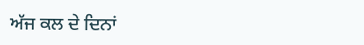ਅੱਜ ਕਲ ਦੇ ਦਿਨਾਂ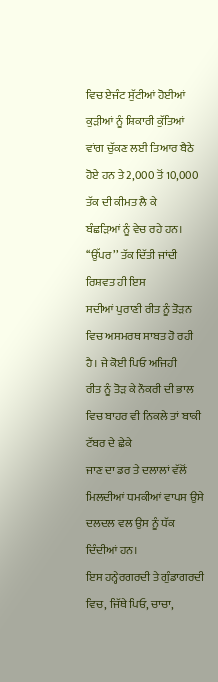ਵਿਚ ਏਜੰਟ ਸੁੱਟੀਆਂ ਹੋਈਆਂ ਕੁੜੀਆਂ ਨੂੰ ਸ਼ਿਕਾਰੀ ਕੁੱਤਿਆਂ
ਵਾਂਗ ਚੁੱਕਣ ਲਈ ਤਿਆਰ ਬੈਠੇ ਹੋਏ ਹਨ ਤੇ 2,000 ਤੋਂ 10,000 ਤੱਕ ਦੀ ਕੀਮਤ ਲੈ ਕੇ
ਬੰਛੜਿਆਂ ਨੂੰ ਵੇਚ ਰਹੇ ਹਨ।
‘‘ਉੱਪਰ’’ ਤੱਕ ਦਿੱਤੀ ਜਾਂਦੀ ਰਿਸ਼ਵਤ ਹੀ ਇਸ
ਸਦੀਆਂ ਪੁਰਾਣੀ ਰੀਤ ਨੂੰ ਤੋੜਨ ਵਿਚ ਅਸਮਰਥ ਸਾਬਤ ਹੋ ਰਹੀ ਹੈ। ਜੇ ਕੋਈ ਪਿਓ ਅਜਿਹੀ
ਰੀਤ ਨੂੰ ਤੋੜ ਕੇ ਨੌਕਰੀ ਦੀ ਭਾਲ ਵਿਚ ਬਾਹਰ ਵੀ ਨਿਕਲੇ ਤਾਂ ਬਾਕੀ ਟੱਬਰ ਦੇ ਛੇਕੇ
ਜਾਣ ਦਾ ਡਰ ਤੇ ਦਲਾਲਾਂ ਵੱਲੋਂ ਮਿਲਦੀਆਂ ਧਮਕੀਆਂ ਵਾਪਸ ਉਸੇ ਦਲਦਲ ਵਲ ਉਸ ਨੂੰ ਧੱਕ
ਦਿੰਦੀਆਂ ਹਨ।
ਇਸ ਹਨ੍ਹੇਰਗਰਦੀ ਤੇ ਗੁੰਡਾਗਰਦੀ ਵਿਚ, ਜਿੱਥੇ ਪਿਓ, ਚਾਚਾ,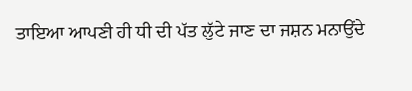ਤਾਇਆ ਆਪਣੀ ਹੀ ਧੀ ਦੀ ਪੱਤ ਲੁੱਟੇ ਜਾਣ ਦਾ ਜਸ਼ਨ ਮਨਾਉਂਦੇ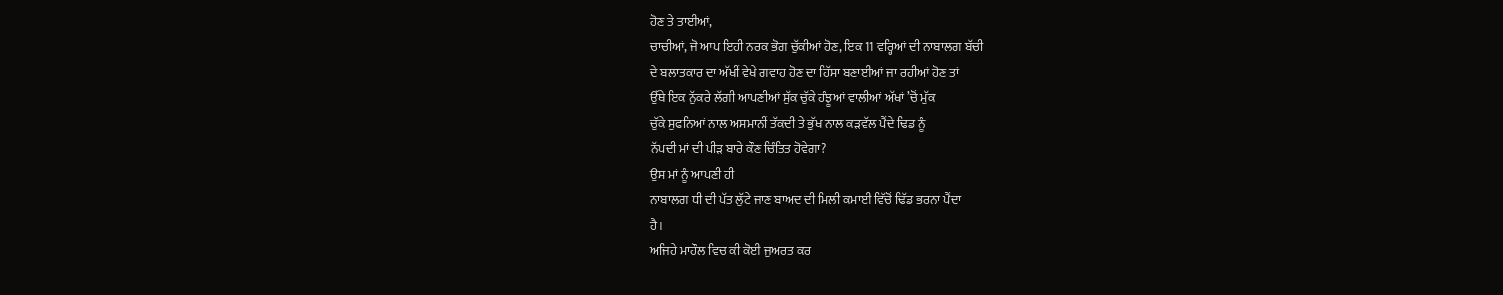ਹੋਣ ਤੇ ਤਾਈਆਂ,
ਚਾਚੀਆਂ, ਜੋ ਆਪ ਇਹੀ ਨਰਕ ਭੋਗ ਚੁੱਕੀਆਂ ਹੋਣ, ਇਕ 11 ਵਰ੍ਹਿਆਂ ਦੀ ਨਾਬਾਲਗ ਬੱਚੀ
ਦੇ ਬਲਾਤਕਾਰ ਦਾ ਅੱਖੀਂ ਵੇਖੇ ਗਵਾਹ ਹੋਣ ਦਾ ਹਿੱਸਾ ਬਣਾਈਆਂ ਜਾ ਰਹੀਆਂ ਹੋਣ ਤਾਂ
ਉੱਥੇ ਇਕ ਨੁੱਕਰੇ ਲੱਗੀ ਆਪਣੀਆਂ ਸੁੱਕ ਚੁੱਕੇ ਹੰਝੂਆਂ ਵਾਲੀਆਂ ਅੱਖਾਂ ’ਚੋਂ ਮੁੱਕ
ਚੁੱਕੇ ਸੁਫਨਿਆਂ ਨਾਲ ਅਸਮਾਨੀਂ ਤੱਕਦੀ ਤੇ ਭੁੱਖ ਨਾਲ ਕੜਵੱਲ ਪੈਂਦੇ ਢਿਡ ਨੂੰ
ਨੱਪਦੀ ਮਾਂ ਦੀ ਪੀੜ ਬਾਰੇ ਕੌਣ ਚਿੰਤਿਤ ਹੋਵੇਗਾ?
ਉਸ ਮਾਂ ਨੂੰ ਆਪਣੀ ਹੀ
ਨਾਬਾਲਗ ਧੀ ਦੀ ਪੱਤ ਲੁੱਟੇ ਜਾਣ ਬਾਅਦ ਦੀ ਮਿਲੀ ਕਮਾਈ ਵਿੱਚੋਂ ਢਿੱਡ ਭਰਨਾ ਪੈਂਦਾ
ਹੈ।
ਅਜਿਹੇ ਮਾਹੌਲ ਵਿਚ ਕੀ ਕੋਈ ਜੁਅਰਤ ਕਰ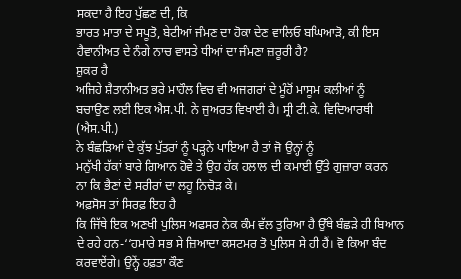ਸਕਦਾ ਹੈ ਇਹ ਪੁੱਛਣ ਦੀ, ਕਿ
ਭਾਰਤ ਮਾਤਾ ਦੇ ਸਪੂਤੋ, ਬੇਟੀਆਂ ਜੰਮਣ ਦਾ ਹੋਕਾ ਦੇਣ ਵਾਲਿਓ ਬਘਿਆੜੋ, ਕੀ ਇਸ
ਹੈਵਾਨੀਅਤ ਦੇ ਨੰਗੇ ਨਾਚ ਵਾਸਤੇ ਧੀਆਂ ਦਾ ਜੰਮਣਾ ਜ਼ਰੂਰੀ ਹੈ?
ਸ਼ੁਕਰ ਹੈ
ਅਜਿਹੇ ਸ਼ੈਤਾਨੀਅਤ ਭਰੇ ਮਾਹੌਲ ਵਿਚ ਵੀ ਅਜਗਰਾਂ ਦੇ ਮੂੰਹੋਂ ਮਾਸੂਮ ਕਲੀਆਂ ਨੂੰ
ਬਚਾਉਣ ਲਈ ਇਕ ਐਸ.ਪੀ. ਨੇ ਜੁਅਰਤ ਵਿਖਾਈ ਹੈ। ਸ੍ਰੀ ਟੀ.ਕੇ. ਵਿਦਿਆਰਥੀ (ਐਸ.ਪੀ.)
ਨੇ ਬੰਛੜਿਆਂ ਦੇ ਕੁੱਝ ਪੁੱਤਰਾਂ ਨੂੰ ਪੜ੍ਹਨੇ ਪਾਇਆ ਹੈ ਤਾਂ ਜੋ ਉਨ੍ਹਾਂ ਨੂੰ
ਮਨੁੱਖੀ ਹੱਕਾਂ ਬਾਰੇ ਗਿਆਨ ਹੋਵੇ ਤੇ ਉਹ ਹੱਕ ਹਲਾਲ ਦੀ ਕਮਾਈ ਉੱਤੇ ਗੁਜ਼ਾਰਾ ਕਰਨ
ਨਾ ਕਿ ਭੈਣਾਂ ਦੇ ਸਰੀਰਾਂ ਦਾ ਲਹੂ ਨਿਚੋੜ ਕੇ।
ਅਫ਼ਸੋਸ ਤਾਂ ਸਿਰਫ਼ ਇਹ ਹੈ
ਕਿ ਜਿੱਥੇ ਇਕ ਅਣਖੀ ਪੁਲਿਸ ਅਫਸਰ ਨੇਕ ਕੰਮ ਵੱਲ ਤੁਰਿਆ ਹੈ ਉੱਥੇ ਬੰਛੜੇ ਹੀ ਬਿਆਨ
ਦੇ ਰਹੇ ਹਨ-‘‘ਹਮਾਰੇ ਸਭ ਸੇ ਜ਼ਿਆਦਾ ਕਸਟਮਰ ਤੋ ਪੁਲਿਸ ਸੇ ਹੀ ਹੈਂ। ਵੋ ਕਿਆ ਬੰਦ
ਕਰਵਾਏਂਗੇ। ਉਨ੍ਹੇਂ ਹਫ਼ਤਾ ਕੌਣ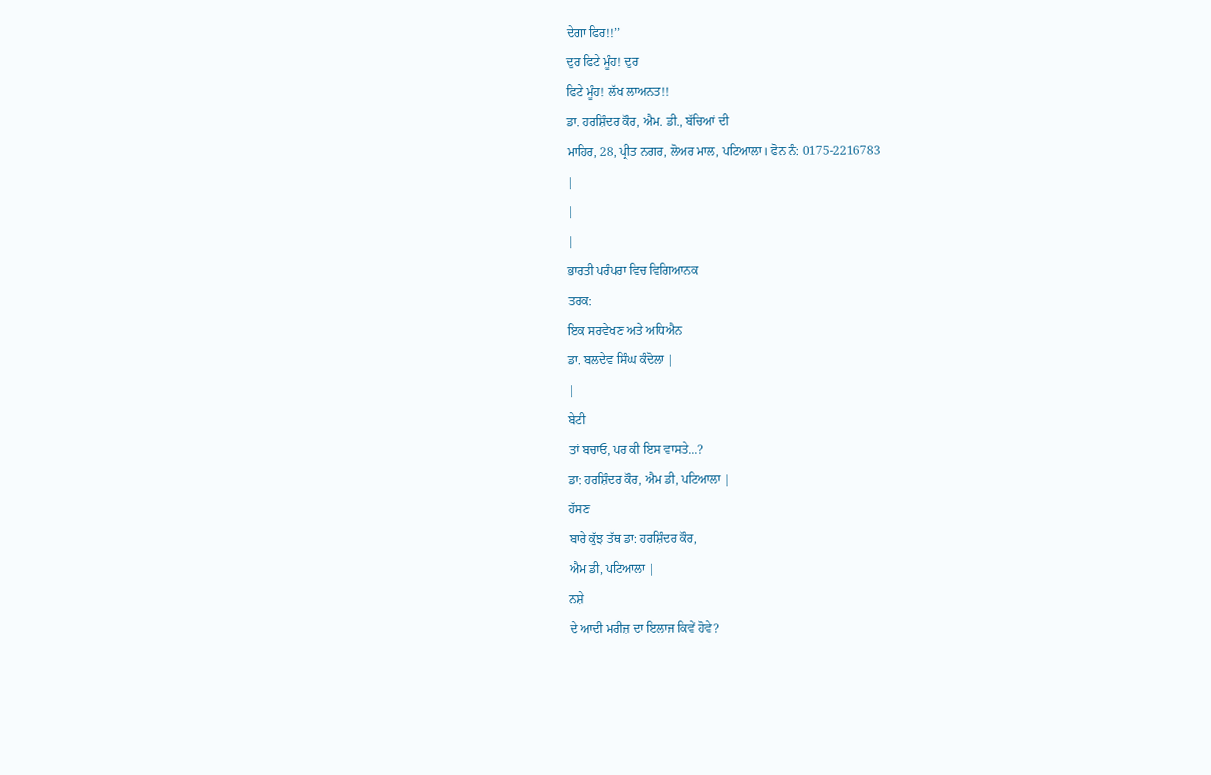ਦੇਗਾ ਫਿਰ!!’’
ਦੁਰ ਫਿਟੇ ਮੂੰਹ! ਦੁਰ
ਫਿਟੇ ਮੂੰਹ! ਲੱਖ ਲਾਅਨਤ!!
ਡਾ. ਹਰਸ਼ਿੰਦਰ ਕੌਰ, ਐਮ. ਡੀ., ਬੱਚਿਆਂ ਦੀ
ਮਾਹਿਰ, 28, ਪ੍ਰੀਤ ਨਗਰ, ਲੋਅਰ ਮਾਲ, ਪਟਿਆਲਾ। ਫੋਨ ਨੰ: 0175-2216783
|
|
|
ਭਾਰਤੀ ਪਰੰਪਰਾ ਵਿਚ ਵਿਗਿਆਨਕ
ਤਰਕ:
ਇਕ ਸਰਵੇਖਣ ਅਤੇ ਅਧਿਐਨ
ਡਾ. ਬਲਦੇਵ ਸਿੰਘ ਕੰਦੋਲਾ |
|
ਬੇਟੀ
ਤਾਂ ਬਚਾਓ, ਪਰ ਕੀ ਇਸ ਵਾਸਤੇ...?
ਡਾ: ਹਰਸ਼ਿੰਦਰ ਕੌਰ, ਐਮ ਡੀ, ਪਟਿਆਲਾ |
ਹੱਸਣ
ਬਾਰੇ ਕੁੱਝ ਤੱਥ ਡਾ: ਹਰਸ਼ਿੰਦਰ ਕੌਰ,
ਐਮ ਡੀ, ਪਟਿਆਲਾ |
ਨਸ਼ੇ
ਦੇ ਆਦੀ ਮਰੀਜ਼ ਦਾ ਇਲਾਜ ਕਿਵੇਂ ਹੋਵੇ?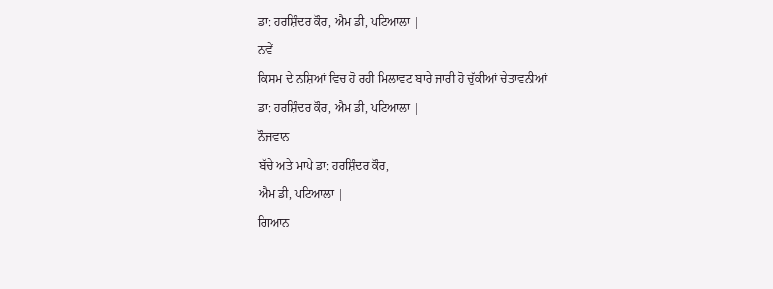ਡਾ: ਹਰਸ਼ਿੰਦਰ ਕੌਰ, ਐਮ ਡੀ, ਪਟਿਆਲਾ |
ਨਵੇਂ
ਕਿਸਮ ਦੇ ਨਸ਼ਿਆਂ ਵਿਚ ਹੋ ਰਹੀ ਮਿਲਾਵਟ ਬਾਰੇ ਜਾਰੀ ਹੋ ਚੁੱਕੀਆਂ ਚੇਤਾਵਨੀਆਂ
ਡਾ: ਹਰਸ਼ਿੰਦਰ ਕੌਰ, ਐਮ ਡੀ, ਪਟਿਆਲਾ |
ਨੌਜਵਾਨ
ਬੱਚੇ ਅਤੇ ਮਾਪੇ ਡਾ: ਹਰਸ਼ਿੰਦਰ ਕੌਰ,
ਐਮ ਡੀ, ਪਟਿਆਲਾ |
ਗਿਆਨ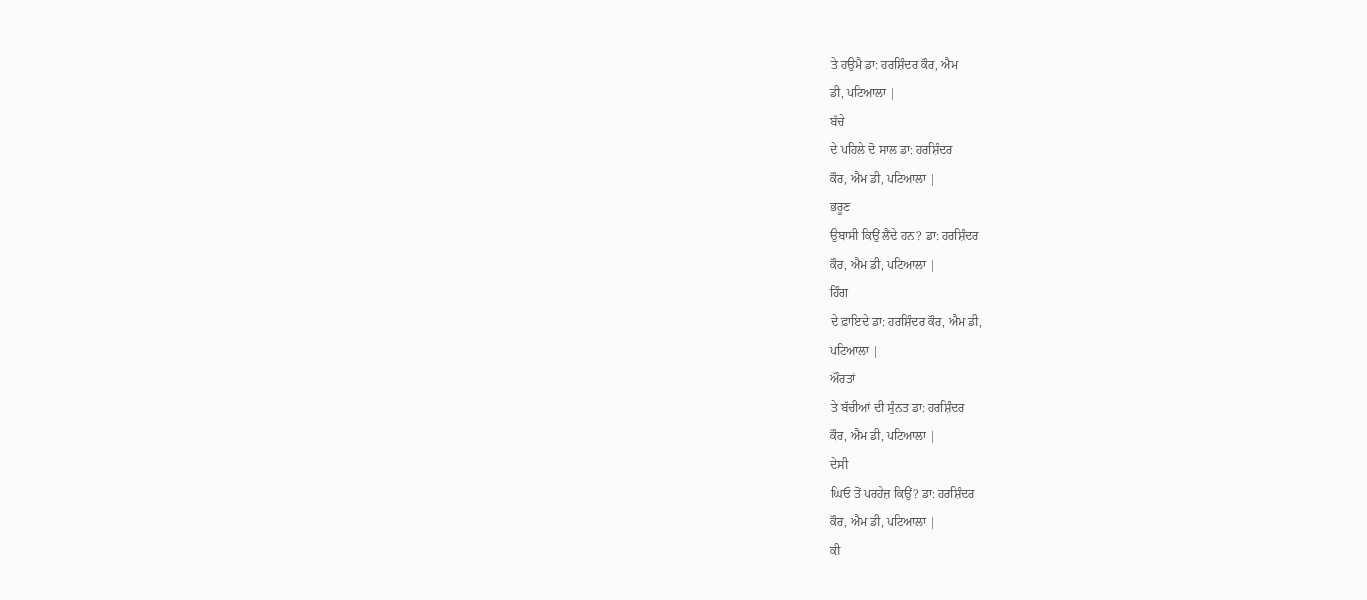ਤੇ ਹਉਮੈ ਡਾ: ਹਰਸ਼ਿੰਦਰ ਕੌਰ, ਐਮ
ਡੀ, ਪਟਿਆਲਾ |
ਬੱਚੇ
ਦੇ ਪਹਿਲੇ ਦੋ ਸਾਲ ਡਾ: ਹਰਸ਼ਿੰਦਰ
ਕੌਰ, ਐਮ ਡੀ, ਪਟਿਆਲਾ |
ਭਰੂਣ
ਉਬਾਸੀ ਕਿਉਂ ਲੈਂਦੇ ਹਨ? ਡਾ: ਹਰਸ਼ਿੰਦਰ
ਕੌਰ, ਐਮ ਡੀ, ਪਟਿਆਲਾ |
ਹਿੰਗ
ਦੇ ਫ਼ਾਇਦੇ ਡਾ: ਹਰਸ਼ਿੰਦਰ ਕੌਰ, ਐਮ ਡੀ,
ਪਟਿਆਲਾ |
ਔਰਤਾਂ
ਤੇ ਬੱਚੀਆਂ ਦੀ ਸੁੰਨਤ ਡਾ: ਹਰਸ਼ਿੰਦਰ
ਕੌਰ, ਐਮ ਡੀ, ਪਟਿਆਲਾ |
ਦੇਸੀ
ਘਿਓ ਤੋਂ ਪਰਹੇਜ਼ ਕਿਉਂ? ਡਾ: ਹਰਸ਼ਿੰਦਰ
ਕੌਰ, ਐਮ ਡੀ, ਪਟਿਆਲਾ |
ਕੀ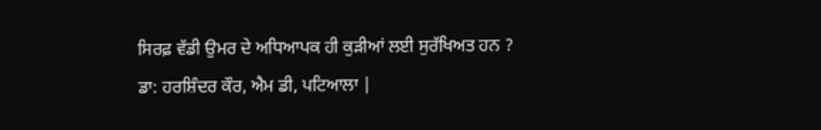ਸਿਰਫ਼ ਵੱਡੀ ਉਮਰ ਦੇ ਅਧਿਆਪਕ ਹੀ ਕੁੜੀਆਂ ਲਈ ਸੁਰੱਖਿਅਤ ਹਨ ?
ਡਾ: ਹਰਸ਼ਿੰਦਰ ਕੌਰ, ਐਮ ਡੀ, ਪਟਿਆਲਾ |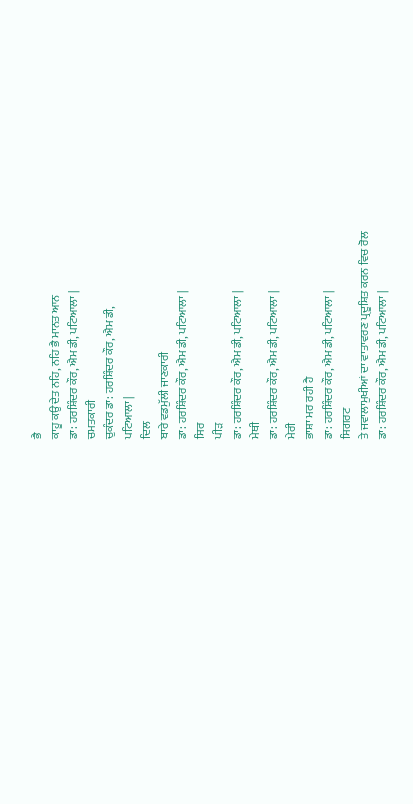ਭੈ
ਕਾਹੂ ਕਉ ਦੇਤ ਨਹਿ, ਨਹਿ ਭੈ ਮਾਨਤ ਆਨ
ਡਾ: ਹਰਸ਼ਿੰਦਰ ਕੌਰ, ਐਮ ਡੀ, ਪਟਿਆਲਾ |
ਚਮਤਕਾਰੀ
ਚੁਕੰਦਰ ਡਾ: ਹਰਸ਼ਿੰਦਰ ਕੌਰ, ਐਮ ਡੀ,
ਪਟਿਆਲਾ |
ਦਿਲ
ਬਾਰੇ ਵਡਮੁੱਲੀ ਜਾਣਕਾਰੀ
ਡਾ: ਹਰਸ਼ਿੰਦਰ ਕੌਰ, ਐਮ ਡੀ, ਪਟਿਆਲਾ |
ਸਿਰ
ਪੀੜ
ਡਾ: ਹਰਸ਼ਿੰਦਰ ਕੌਰ, ਐਮ ਡੀ, ਪਟਿਆਲਾ |
ਮੇਥੀ
ਡਾ: ਹਰਸ਼ਿੰਦਰ ਕੌਰ, ਐਮ ਡੀ, ਪਟਿਆਲਾ |
ਮੇਰੀ
ਭਾਸ਼ਾ ਮਰ ਰਹੀ ਹੈ
ਡਾ: ਹਰਸ਼ਿੰਦਰ ਕੌਰ, ਐਮ ਡੀ, ਪਟਿਆਲਾ |
ਸਿਗਰਟ
ਤੇ ਜਵਾਲਾਮੁਖੀਆਂ ਦਾ ਵਾਤਾਵਰਣ ਪ੍ਰਦੂਸ਼ਿਤ ਕਰਨ ਵਿਚ ਰੋਲ
ਡਾ: ਹਰਸ਼ਿੰਦਰ ਕੌਰ, ਐਮ ਡੀ, ਪਟਿਆਲਾ |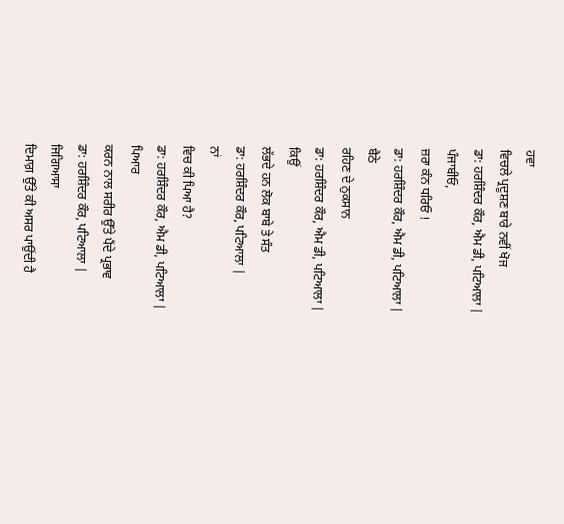ਹਵਾ
ਵਿਚਲੇ ਪ੍ਰਦੂਸ਼ਣ ਬਾਰੇ ਨਵੀਂ ਖੋਜ
ਡਾ: ਹਰਸ਼ਿੰਦਰ ਕੌਰ, ਐਮ ਡੀ, ਪਟਿਆਲਾ |
ਪੰਜਾਬੀਓ,
ਜ਼ਰਾ ਕੰਨ ਧਰਿਓ !
ਡਾ: ਹਰਸ਼ਿੰਦਰ ਕੌਰ, ਐਮ ਡੀ, ਪਟਿਆਲਾ |
ਬੈਠੇ
ਰਹਿਣ ਦੇ ਨੁਕਸਾਨ
ਡਾ: ਹਰਸ਼ਿੰਦਰ ਕੌਰ, ਐਮ ਡੀ, ਪਟਿਆਲਾ |
ਕਿਉਂ
ਲੱਭਦੇ ਹਨ ਲੋਕ ਬਾਬੇ ਤੇ ਸੰਤ
ਡਾ: ਹਰਸ਼ਿੰਦਰ ਕੌਰ, ਪਟਿਆਲਾ |
ਨਾਂ
ਵਿਚ ਕੀ ਪਿਆ ਹੈ?
ਡਾ: ਹਰਸ਼ਿੰਦਰ ਕੌਰ, ਐਮ ਡੀ, ਪਟਿਆਲਾ |
ਪਿਆਰ
ਕਰਨ ਨਾਲ ਸਰੀਰ ਉੱਤੇ ਪੈਂਦੇ ਪ੍ਰਭਾਵ
ਡਾ: ਹਰਸ਼ਿੰਦਰ ਕੌਰ, ਪਟਿਆਲਾ |
ਜਿਗਿਆਸਾ
ਦਿਮਾਗ਼ ਉੱਤੇ ਕੀ ਅਸਰ ਪਾਉਂਦੀ ਹੈ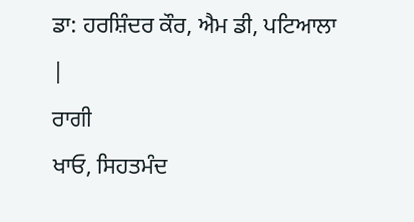ਡਾ: ਹਰਸ਼ਿੰਦਰ ਕੌਰ, ਐਮ ਡੀ, ਪਟਿਆਲਾ |
ਰਾਗੀ
ਖਾਓ, ਸਿਹਤਮੰਦ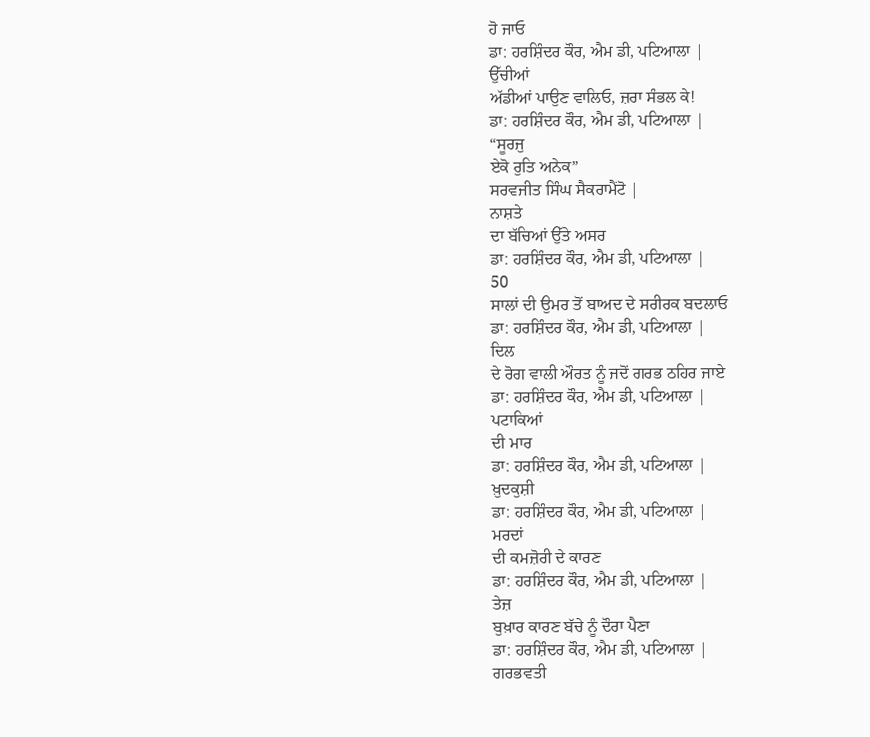ਹੋ ਜਾਓ
ਡਾ: ਹਰਸ਼ਿੰਦਰ ਕੌਰ, ਐਮ ਡੀ, ਪਟਿਆਲਾ |
ਉੱਚੀਆਂ
ਅੱਡੀਆਂ ਪਾਉਣ ਵਾਲਿਓ, ਜ਼ਰਾ ਸੰਭਲ ਕੇ!
ਡਾ: ਹਰਸ਼ਿੰਦਰ ਕੌਰ, ਐਮ ਡੀ, ਪਟਿਆਲਾ |
“ਸੂਰਜੁ
ਏਕੋ ਰੁਤਿ ਅਨੇਕ”
ਸਰਵਜੀਤ ਸਿੰਘ ਸੈਕਰਾਮੈਂਟੋ |
ਨਾਸ਼ਤੇ
ਦਾ ਬੱਚਿਆਂ ਉੱਤੇ ਅਸਰ
ਡਾ: ਹਰਸ਼ਿੰਦਰ ਕੌਰ, ਐਮ ਡੀ, ਪਟਿਆਲਾ |
50
ਸਾਲਾਂ ਦੀ ਉਮਰ ਤੋਂ ਬਾਅਦ ਦੇ ਸਰੀਰਕ ਬਦਲਾਓ
ਡਾ: ਹਰਸ਼ਿੰਦਰ ਕੌਰ, ਐਮ ਡੀ, ਪਟਿਆਲਾ |
ਦਿਲ
ਦੇ ਰੋਗ ਵਾਲੀ ਔਰਤ ਨੂੰ ਜਦੋਂ ਗਰਭ ਠਹਿਰ ਜਾਏ
ਡਾ: ਹਰਸ਼ਿੰਦਰ ਕੌਰ, ਐਮ ਡੀ, ਪਟਿਆਲਾ |
ਪਟਾਕਿਆਂ
ਦੀ ਮਾਰ
ਡਾ: ਹਰਸ਼ਿੰਦਰ ਕੌਰ, ਐਮ ਡੀ, ਪਟਿਆਲਾ |
ਖ਼ੁਦਕੁਸ਼ੀ
ਡਾ: ਹਰਸ਼ਿੰਦਰ ਕੌਰ, ਐਮ ਡੀ, ਪਟਿਆਲਾ |
ਮਰਦਾਂ
ਦੀ ਕਮਜ਼ੋਰੀ ਦੇ ਕਾਰਣ
ਡਾ: ਹਰਸ਼ਿੰਦਰ ਕੌਰ, ਐਮ ਡੀ, ਪਟਿਆਲਾ |
ਤੇਜ਼
ਬੁਖ਼ਾਰ ਕਾਰਣ ਬੱਚੇ ਨੂੰ ਦੌਰਾ ਪੈਣਾ
ਡਾ: ਹਰਸ਼ਿੰਦਰ ਕੌਰ, ਐਮ ਡੀ, ਪਟਿਆਲਾ |
ਗਰਭਵਤੀ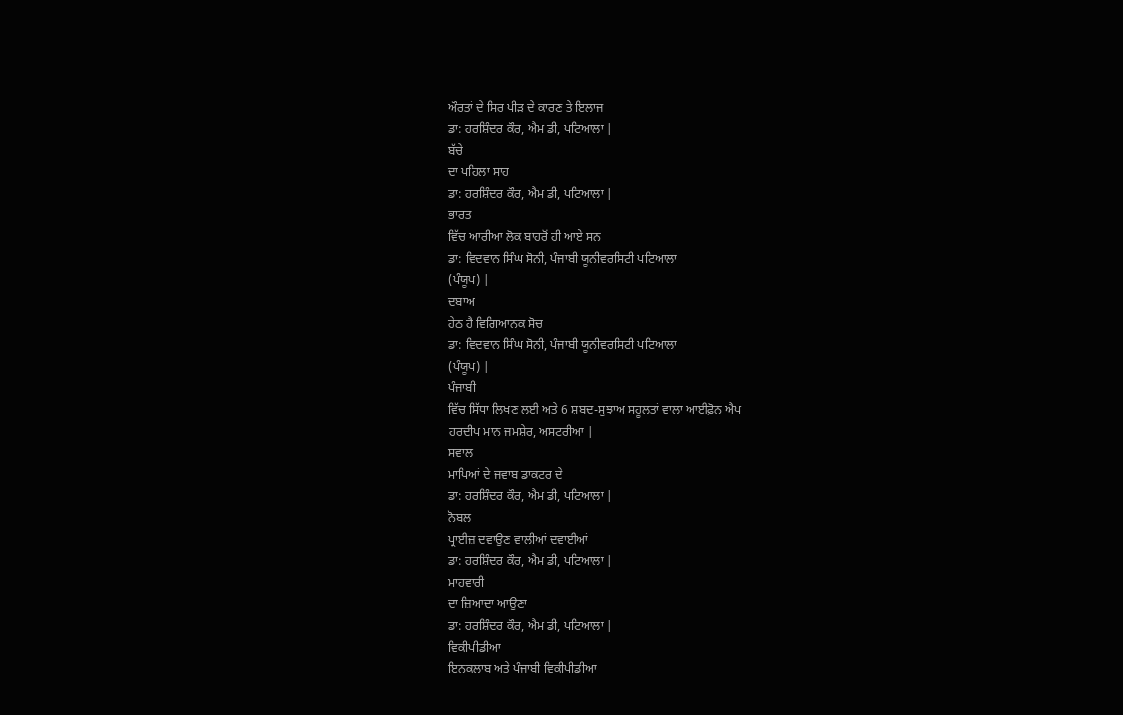ਔਰਤਾਂ ਦੇ ਸਿਰ ਪੀੜ ਦੇ ਕਾਰਣ ਤੇ ਇਲਾਜ
ਡਾ: ਹਰਸ਼ਿੰਦਰ ਕੌਰ, ਐਮ ਡੀ, ਪਟਿਆਲਾ |
ਬੱਚੇ
ਦਾ ਪਹਿਲਾ ਸਾਹ
ਡਾ: ਹਰਸ਼ਿੰਦਰ ਕੌਰ, ਐਮ ਡੀ, ਪਟਿਆਲਾ |
ਭਾਰਤ
ਵਿੱਚ ਆਰੀਆ ਲੋਕ ਬਾਹਰੋਂ ਹੀ ਆਏ ਸਨ
ਡਾ: ਵਿਦਵਾਨ ਸਿੰਘ ਸੋਨੀ, ਪੰਜਾਬੀ ਯੂਨੀਵਰਸਿਟੀ ਪਟਿਆਲਾ
(ਪੰਯੂਪ) |
ਦਬਾਅ
ਹੇਠ ਹੈ ਵਿਗਿਆਨਕ ਸੋਚ
ਡਾ: ਵਿਦਵਾਨ ਸਿੰਘ ਸੋਨੀ, ਪੰਜਾਬੀ ਯੂਨੀਵਰਸਿਟੀ ਪਟਿਆਲਾ
(ਪੰਯੂਪ) |
ਪੰਜਾਬੀ
ਵਿੱਚ ਸਿੱਧਾ ਲਿਖਣ ਲਈ ਅਤੇ 6 ਸ਼ਬਦ-ਸੁਝਾਅ ਸਹੂਲਤਾਂ ਵਾਲਾ ਆਈਫ਼ੋਨ ਐਪ
ਹਰਦੀਪ ਮਾਨ ਜਮਸ਼ੇਰ, ਅਸਟਰੀਆ |
ਸਵਾਲ
ਮਾਪਿਆਂ ਦੇ ਜਵਾਬ ਡਾਕਟਰ ਦੇ
ਡਾ: ਹਰਸ਼ਿੰਦਰ ਕੌਰ, ਐਮ ਡੀ, ਪਟਿਆਲਾ |
ਨੋਬਲ
ਪ੍ਰਾਈਜ਼ ਦਵਾਉਣ ਵਾਲੀਆਂ ਦਵਾਈਆਂ
ਡਾ: ਹਰਸ਼ਿੰਦਰ ਕੌਰ, ਐਮ ਡੀ, ਪਟਿਆਲਾ |
ਮਾਹਵਾਰੀ
ਦਾ ਜ਼ਿਆਦਾ ਆਉਣਾ
ਡਾ: ਹਰਸ਼ਿੰਦਰ ਕੌਰ, ਐਮ ਡੀ, ਪਟਿਆਲਾ |
ਵਿਕੀਪੀਡੀਆ
ਇਨਕਲਾਬ ਅਤੇ ਪੰਜਾਬੀ ਵਿਕੀਪੀਡੀਆ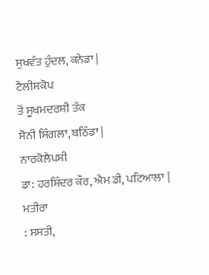ਸੁਖਵੰਤ ਹੁੰਦਲ, ਕਨੇਡਾ |
ਟੈਲੀਸਕੋਪ
ਤੋਂ ਸੂਖਮਦਰਸ਼ੀ ਤੱਕ
ਸੋਨੀ ਸਿੰਗਲਾ, ਬਠਿੰਡਾ |
ਨਾਰਕੋਲੈਪਸੀ
ਡਾ: ਹਰਸ਼ਿੰਦਰ ਕੌਰ, ਐਮ ਡੀ, ਪਟਿਆਲਾ |
ਮਤੀਰਾ
: ਸਸਤੀ,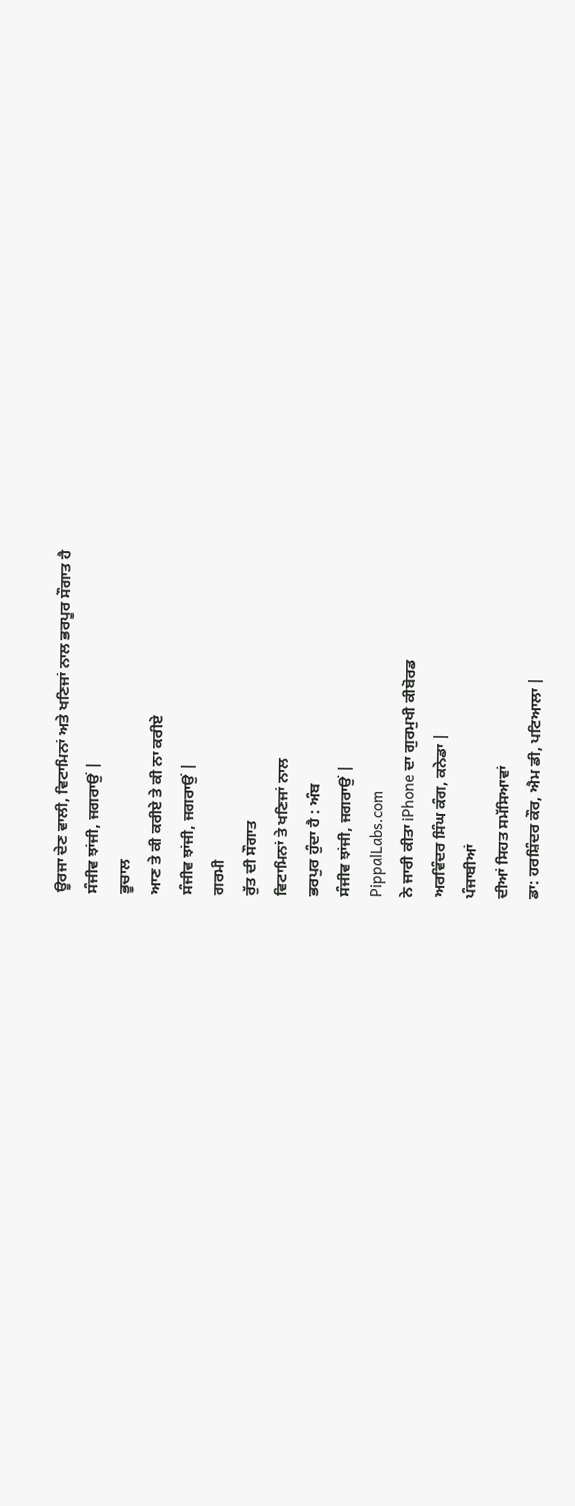ਊਰਜਾ ਦੇਣ ਵਾਲੀ, ਵਿਟਾਮਿਨਾਂ ਅਤੇ ਖਣਿਜਾਂ ਨਾਲ ਭਰਪੂਰ ਸੌਗਾਤ ਹੈ
ਸੰਜੀਵ ਝਾਂਜੀ, ਜਗਰਾਉਂ |
ਭੂਚਾਲ
ਆਣ ਤੇ ਕੀ ਕਰੀਏ ਤੇ ਕੀ ਨਾ ਕਰੀਏ
ਸੰਜੀਵ ਝਾਂਜੀ, ਜਗਰਾਉਂ |
ਗਰਮੀ
ਰੁੱਤ ਦੀ ਸੌਗਾਤ
ਵਿਟਾਮਿਨਾਂ ਤੇ ਖਣਿਜਾਂ ਨਾਲ
ਭਰਪੁਰ ਹੁੰਦਾ ਹੈ : ਅੰਬ
ਸੰਜੀਵ ਝਾਂਜੀ, ਜਗਰਾਉਂ |
PippalLabs.com
ਨੇ ਜਾਰੀ ਕੀਤਾ iPhone ਦਾ ਗੁਰਮੁਖੀ ਕੀਬੋਰਡ
ਅਰਵਿੰਦਰ ਸਿੰਘ ਕੰਗ, ਕਨੇਡਾ |
ਪੰਜਾਬੀਆਂ
ਦੀਆਂ ਸਿਹਤ ਸਮੱਸਿਆਵਾਂ
ਡਾ: ਹਰਸ਼ਿੰਦਰ ਕੌਰ, ਐਮ ਡੀ, ਪਟਿਆਲਾ |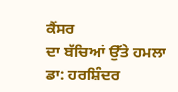ਕੈਂਸਰ
ਦਾ ਬੱਚਿਆਂ ਉੱਤੇ ਹਮਲਾ
ਡਾ: ਹਰਸ਼ਿੰਦਰ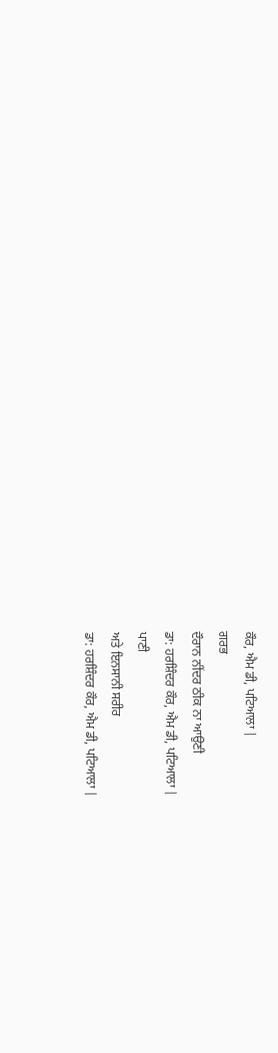ਕੌਰ, ਐਮ ਡੀ, ਪਟਿਆਲਾ |
ਗਰਭ
ਦੌਰਾਨ ਨੀਂਦਰ ਠੀਕ ਨਾ ਆਉਣੀ
ਡਾ: ਹਰਸ਼ਿੰਦਰ ਕੌਰ, ਐਮ ਡੀ, ਪਟਿਆਲਾ |
ਪਾਣੀ
ਅਤੇ ਇਨਸਾਨੀ ਸਰੀਰ
ਡਾ: ਹਰਸ਼ਿੰਦਰ ਕੌਰ, ਐਮ ਡੀ, ਪਟਿਆਲਾ |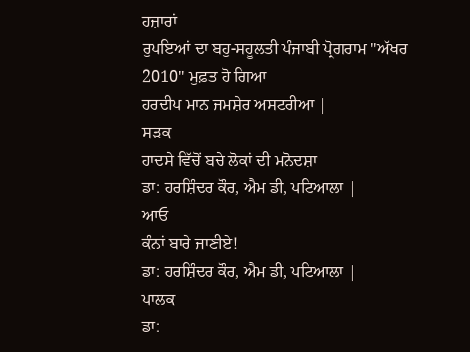ਹਜ਼ਾਰਾਂ
ਰੁਪਇਆਂ ਦਾ ਬਹੁ-ਸਹੂਲਤੀ ਪੰਜਾਬੀ ਪ੍ਰੋਗਰਾਮ "ਅੱਖਰ 2010" ਮੁਫ਼ਤ ਹੋ ਗਿਆ
ਹਰਦੀਪ ਮਾਨ ਜਮਸ਼ੇਰ ਅਸਟਰੀਆ |
ਸੜਕ
ਹਾਦਸੇ ਵਿੱਚੋਂ ਬਚੇ ਲੋਕਾਂ ਦੀ ਮਨੋਦਸ਼ਾ
ਡਾ: ਹਰਸ਼ਿੰਦਰ ਕੌਰ, ਐਮ ਡੀ, ਪਟਿਆਲਾ |
ਆਓ
ਕੰਨਾਂ ਬਾਰੇ ਜਾਣੀਏ!
ਡਾ: ਹਰਸ਼ਿੰਦਰ ਕੌਰ, ਐਮ ਡੀ, ਪਟਿਆਲਾ |
ਪਾਲਕ
ਡਾ: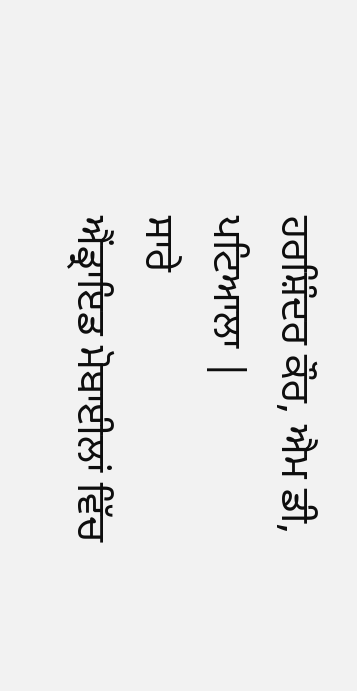ਹਰਸ਼ਿੰਦਰ ਕੌਰ, ਐਮ ਡੀ, ਪਟਿਆਲਾ |
ਸਾਰੇ
ਐਂਡ੍ਰਾਇਡ ਮੋਬਾਈਲਾਂ ਵਿੱਚ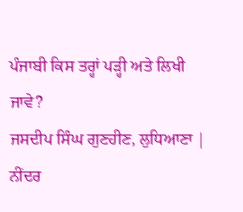ਪੰਜਾਬੀ ਕਿਸ ਤਰ੍ਹਾਂ ਪੜ੍ਹੀ ਅਤੇ ਲਿਖੀ ਜਾਵੇ?
ਜਸਦੀਪ ਸਿੰਘ ਗੁਣਹੀਣ, ਲੁਧਿਆਣਾ |
ਨੀਂਦਰ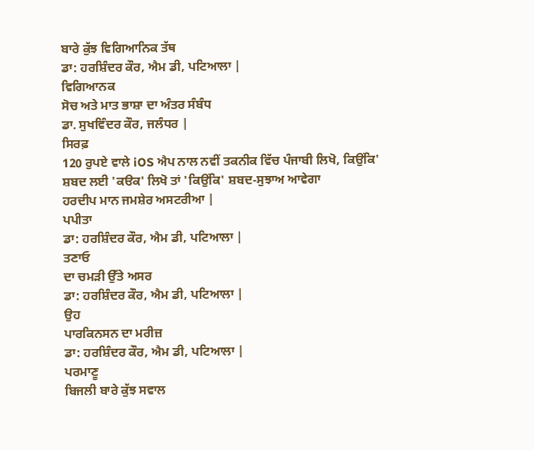ਬਾਰੇ ਕੁੱਝ ਵਿਗਿਆਨਿਕ ਤੱਥ
ਡਾ: ਹਰਸ਼ਿੰਦਰ ਕੌਰ, ਐਮ ਡੀ, ਪਟਿਆਲਾ |
ਵਿਗਿਆਨਕ
ਸੋਚ ਅਤੇ ਮਾਤ ਭਾਸ਼ਾ ਦਾ ਅੰਤਰ ਸੰਬੰਧ
ਡਾ. ਸੁਖਵਿੰਦਰ ਕੌਰ, ਜਲੰਧਰ |
ਸਿਰਫ਼
120 ਰੁਪਏ ਵਾਲੇ iOS ਐਪ ਨਾਲ ਨਵੀਂ ਤਕਨੀਕ ਵਿੱਚ ਪੰਜਾਬੀ ਲਿਖੋ, ਕਿਉਂਕਿ'
ਸ਼ਬਦ ਲਈ 'ਕੳਕ' ਲਿਖੋ ਤਾਂ 'ਕਿਉਂਕਿ' ਸ਼ਬਦ-ਸੁਝਾਅ ਆਵੇਗਾ
ਹਰਦੀਪ ਮਾਨ ਜਮਸ਼ੇਰ ਅਸਟਰੀਆ |
ਪਪੀਤਾ
ਡਾ: ਹਰਸ਼ਿੰਦਰ ਕੌਰ, ਐਮ ਡੀ, ਪਟਿਆਲਾ |
ਤਣਾਓ
ਦਾ ਚਮੜੀ ਉੱਤੇ ਅਸਰ
ਡਾ: ਹਰਸ਼ਿੰਦਰ ਕੌਰ, ਐਮ ਡੀ, ਪਟਿਆਲਾ |
ਉਹ
ਪਾਰਕਿਨਸਨ ਦਾ ਮਰੀਜ਼
ਡਾ: ਹਰਸ਼ਿੰਦਰ ਕੌਰ, ਐਮ ਡੀ, ਪਟਿਆਲਾ |
ਪਰਮਾਣੂ
ਬਿਜਲੀ ਬਾਰੇ ਕੁੱਝ ਸਵਾਲ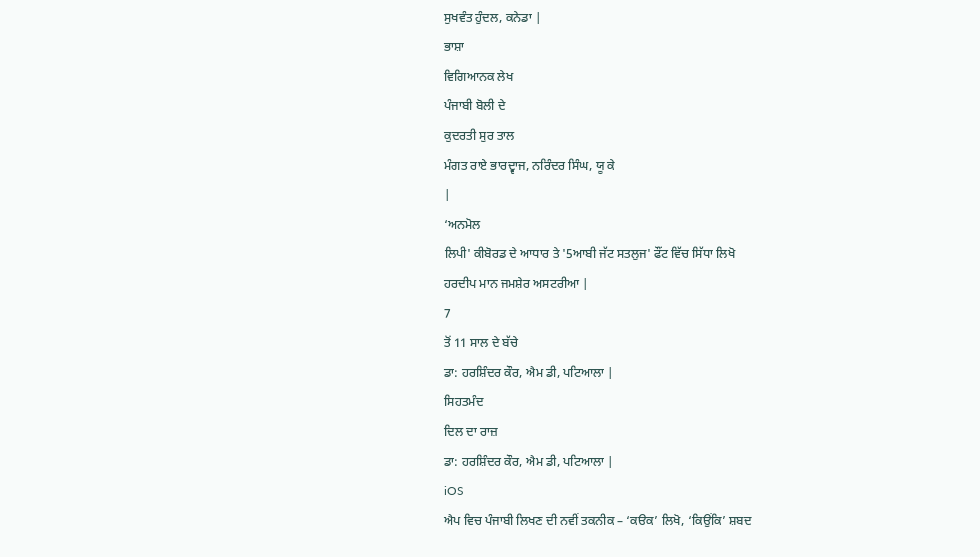ਸੁਖਵੰਤ ਹੁੰਦਲ, ਕਨੇਡਾ |
ਭਾਸ਼ਾ
ਵਿਗਿਆਨਕ ਲੇਖ
ਪੰਜਾਬੀ ਬੋਲੀ ਦੇ
ਕੁਦਰਤੀ ਸੁਰ ਤਾਲ
ਮੰਗਤ ਰਾਏ ਭਾਰਦ੍ਵਾਜ, ਨਰਿੰਦਰ ਸਿੰਘ, ਯੂ ਕੇ
|
‘ਅਨਮੋਲ
ਲਿਪੀ' ਕੀਬੋਰਡ ਦੇ ਆਧਾਰ ਤੇ '5ਆਬੀ ਜੱਟ ਸਤਲੁਜ' ਫੌਂਟ ਵਿੱਚ ਸਿੱਧਾ ਲਿਖੋ
ਹਰਦੀਪ ਮਾਨ ਜਮਸ਼ੇਰ ਅਸਟਰੀਆ |
7
ਤੋਂ 11 ਸਾਲ ਦੇ ਬੱਚੇ
ਡਾ: ਹਰਸ਼ਿੰਦਰ ਕੌਰ, ਐਮ ਡੀ, ਪਟਿਆਲਾ |
ਸਿਹਤਮੰਦ
ਦਿਲ ਦਾ ਰਾਜ਼
ਡਾ: ਹਰਸ਼ਿੰਦਰ ਕੌਰ, ਐਮ ਡੀ, ਪਟਿਆਲਾ |
iOS
ਐਪ ਵਿਚ ਪੰਜਾਬੀ ਲਿਖਣ ਦੀ ਨਵੀਂ ਤਕਨੀਕ – ‘ਕੳਕ’ ਲਿਖੋ, ‘ਕਿਉਂਕਿ’ ਸ਼ਬਦ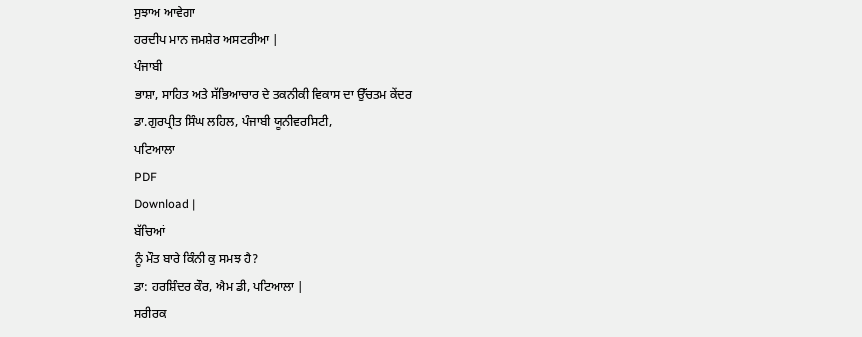ਸੁਝਾਅ ਆਵੇਗਾ
ਹਰਦੀਪ ਮਾਨ ਜਮਸ਼ੇਰ ਅਸਟਰੀਆ |
ਪੰਜਾਬੀ
ਭਾਸ਼ਾ, ਸਾਹਿਤ ਅਤੇ ਸੱਭਿਆਚਾਰ ਦੇ ਤਕਨੀਕੀ ਵਿਕਾਸ ਦਾ ਉੱਚਤਮ ਕੇਂਦਰ
ਡਾ.ਗੁਰਪ੍ਰੀਤ ਸਿੰਘ ਲਹਿਲ, ਪੰਜਾਬੀ ਯੂਨੀਵਰਸਿਟੀ,
ਪਟਿਆਲਾ
PDF
Download |
ਬੱਚਿਆਂ
ਨੂੰ ਮੌਤ ਬਾਰੇ ਕਿੰਨੀ ਕੁ ਸਮਝ ਹੈ?
ਡਾ: ਹਰਸ਼ਿੰਦਰ ਕੌਰ, ਐਮ ਡੀ, ਪਟਿਆਲਾ |
ਸਰੀਰਕ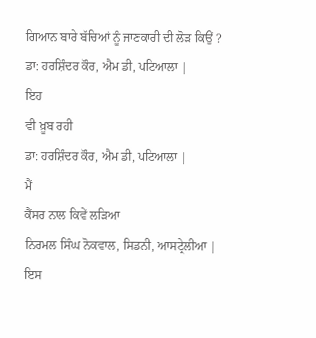ਗਿਆਨ ਬਾਰੇ ਬੱਚਿਆਂ ਨੂੰ ਜਾਣਕਾਰੀ ਦੀ ਲੋੜ ਕਿਉਂ ?
ਡਾ: ਹਰਸ਼ਿੰਦਰ ਕੌਰ, ਐਮ ਡੀ, ਪਟਿਆਲਾ |
ਇਹ
ਵੀ ਖ਼ੂਬ ਰਹੀ
ਡਾ: ਹਰਸ਼ਿੰਦਰ ਕੌਰ, ਐਮ ਡੀ, ਪਟਿਆਲਾ |
ਮੈਂ
ਕੈਂਸਰ ਨਾਲ ਕਿਵੇਂ ਲੜਿਆ
ਨਿਰਮਲ ਸਿੰਘ ਨੋਕਵਾਲ, ਸਿਡਨੀ, ਆਸਟ੍ਰੇਲੀਆ |
ਇਸ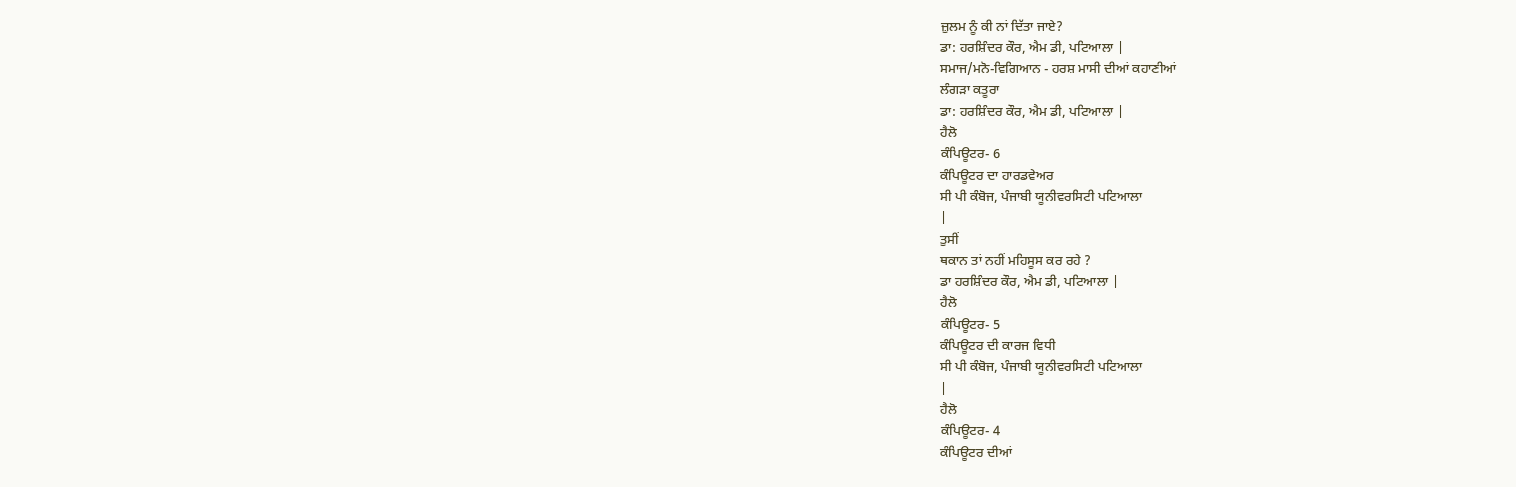ਜ਼ੁਲਮ ਨੂੰ ਕੀ ਨਾਂ ਦਿੱਤਾ ਜਾਏ?
ਡਾ: ਹਰਸ਼ਿੰਦਰ ਕੌਰ, ਐਮ ਡੀ, ਪਟਿਆਲਾ |
ਸਮਾਜ/ਮਨੋ-ਵਿਗਿਆਨ - ਹਰਸ਼ ਮਾਸੀ ਦੀਆਂ ਕਹਾਣੀਆਂ
ਲੰਗੜਾ ਕਤੂਰਾ
ਡਾ: ਹਰਸ਼ਿੰਦਰ ਕੌਰ, ਐਮ ਡੀ, ਪਟਿਆਲਾ |
ਹੈਲੋ
ਕੰਪਿਊਟਰ- 6
ਕੰਪਿਊਟਰ ਦਾ ਹਾਰਡਵੇਅਰ
ਸੀ ਪੀ ਕੰਬੋਜ, ਪੰਜਾਬੀ ਯੂਨੀਵਰਸਿਟੀ ਪਟਿਆਲਾ
|
ਤੁਸੀਂ
ਥਕਾਨ ਤਾਂ ਨਹੀਂ ਮਹਿਸੂਸ ਕਰ ਰਹੇ ?
ਡਾ ਹਰਸ਼ਿੰਦਰ ਕੌਰ, ਐਮ ਡੀ, ਪਟਿਆਲਾ |
ਹੈਲੋ
ਕੰਪਿਊਟਰ- 5
ਕੰਪਿਊਟਰ ਦੀ ਕਾਰਜ ਵਿਧੀ
ਸੀ ਪੀ ਕੰਬੋਜ, ਪੰਜਾਬੀ ਯੂਨੀਵਰਸਿਟੀ ਪਟਿਆਲਾ
|
ਹੈਲੋ
ਕੰਪਿਊਟਰ- 4
ਕੰਪਿਊਟਰ ਦੀਆਂ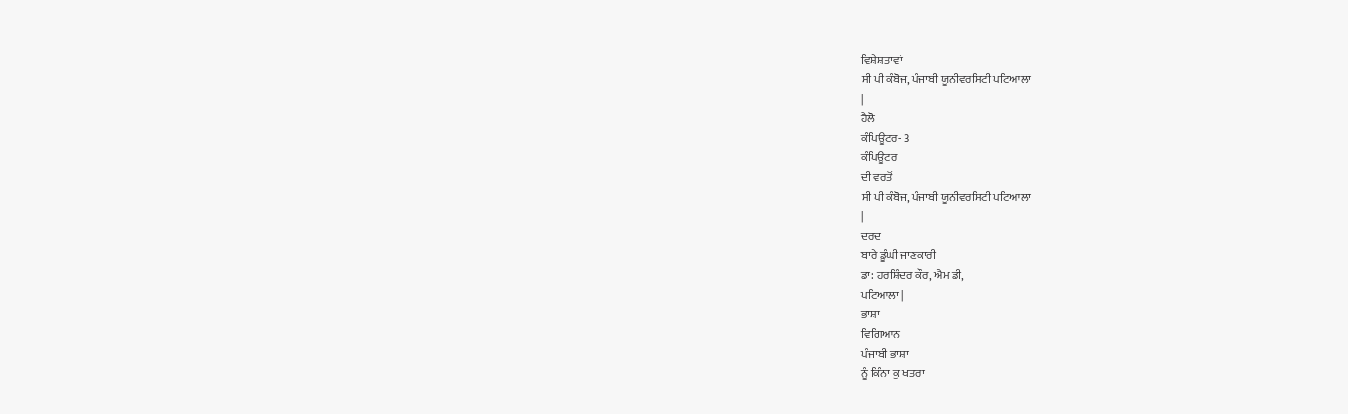ਵਿਸ਼ੇਸ਼ਤਾਵਾਂ
ਸੀ ਪੀ ਕੰਬੋਜ, ਪੰਜਾਬੀ ਯੂਨੀਵਰਸਿਟੀ ਪਟਿਆਲਾ
|
ਹੈਲੋ
ਕੰਪਿਊਟਰ- 3
ਕੰਪਿਊਟਰ
ਦੀ ਵਰਤੋਂ
ਸੀ ਪੀ ਕੰਬੋਜ, ਪੰਜਾਬੀ ਯੂਨੀਵਰਸਿਟੀ ਪਟਿਆਲਾ
|
ਦਰਦ
ਬਾਰੇ ਡੂੰਘੀ ਜਾਣਕਾਰੀ
ਡਾ: ਹਰਸ਼ਿੰਦਰ ਕੌਰ, ਐਮ ਡੀ,
ਪਟਿਆਲਾ |
ਭਾਸ਼ਾ
ਵਿਗਿਆਨ
ਪੰਜਾਬੀ ਭਾਸ਼ਾ
ਨੂੰ ਕਿੰਨਾ ਕੁ ਖਤਰਾ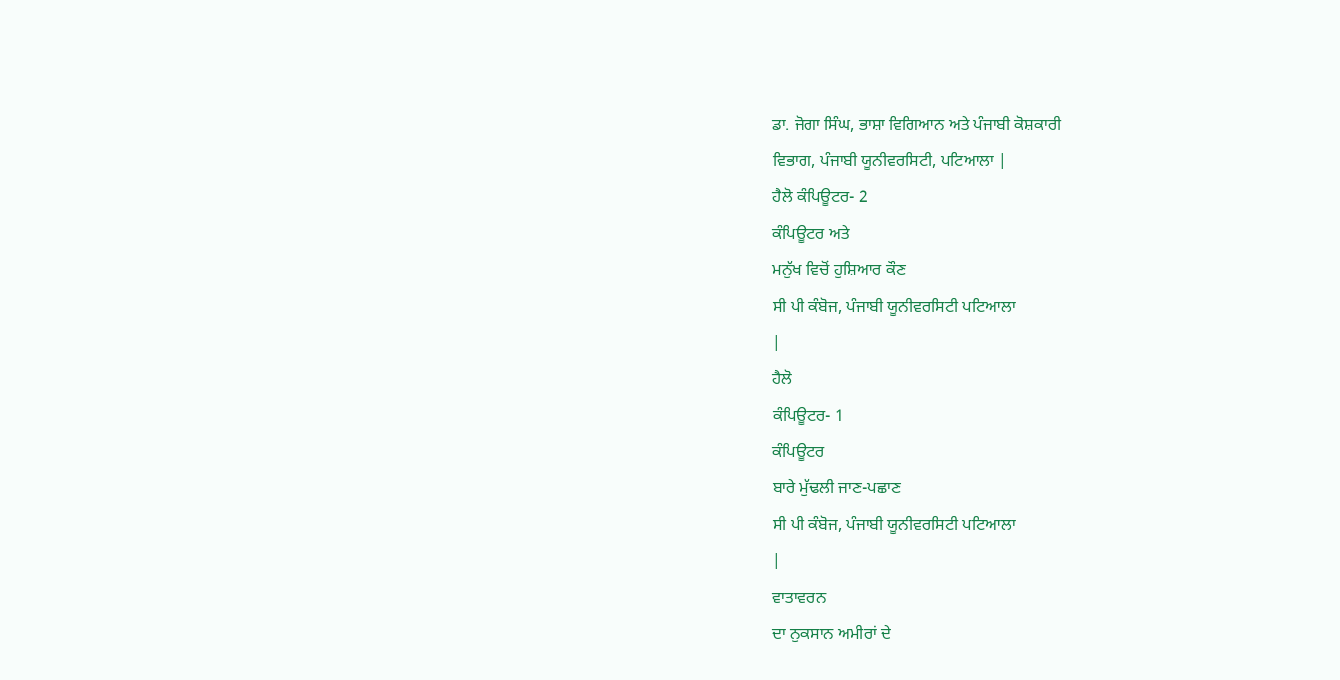ਡਾ. ਜੋਗਾ ਸਿੰਘ, ਭਾਸ਼ਾ ਵਿਗਿਆਨ ਅਤੇ ਪੰਜਾਬੀ ਕੋਸ਼ਕਾਰੀ
ਵਿਭਾਗ, ਪੰਜਾਬੀ ਯੂਨੀਵਰਸਿਟੀ, ਪਟਿਆਲਾ |
ਹੈਲੋ ਕੰਪਿਊਟਰ- 2
ਕੰਪਿਊਟਰ ਅਤੇ
ਮਨੁੱਖ ਵਿਚੋਂ ਹੁਸ਼ਿਆਰ ਕੌਣ
ਸੀ ਪੀ ਕੰਬੋਜ, ਪੰਜਾਬੀ ਯੂਨੀਵਰਸਿਟੀ ਪਟਿਆਲਾ
|
ਹੈਲੋ
ਕੰਪਿਊਟਰ- 1
ਕੰਪਿਊਟਰ
ਬਾਰੇ ਮੁੱਢਲੀ ਜਾਣ-ਪਛਾਣ
ਸੀ ਪੀ ਕੰਬੋਜ, ਪੰਜਾਬੀ ਯੂਨੀਵਰਸਿਟੀ ਪਟਿਆਲਾ
|
ਵਾਤਾਵਰਨ
ਦਾ ਨੁਕਸਾਨ ਅਮੀਰਾਂ ਦੇ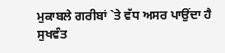ਮੁਕਾਬਲੇ ਗਰੀਬਾਂ `ਤੇ ਵੱਧ ਅਸਰ ਪਾਉਂਦਾ ਹੈ
ਸੁਖਵੰਤ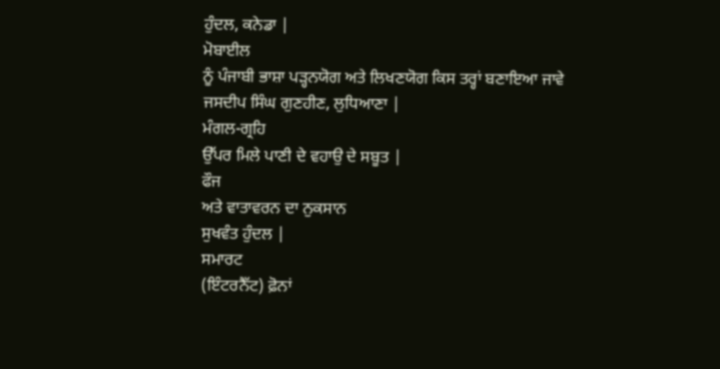ਹੁੰਦਲ, ਕਨੇਡਾ |
ਮੋਬਾਈਲ
ਨੂੰ ਪੰਜਾਬੀ ਭਾਸ਼ਾ ਪੜ੍ਹਨਯੋਗ ਅਤੇ ਲਿਖਣਯੋਗ ਕਿਸ ਤਰ੍ਹਾਂ ਬਣਾਇਆ ਜਾਵੇ
ਜਸਦੀਪ ਸਿੰਘ ਗੁਣਹੀਣ, ਲੁਧਿਆਣਾ |
ਮੰਗਲ-ਗ੍ਰਹਿ
ਉੱਪਰ ਮਿਲੇ ਪਾਣੀ ਦੇ ਵਹਾਉ ਦੇ ਸਬੂਤ |
ਫੌਜ
ਅਤੇ ਵਾਤਾਵਰਨ ਦਾ ਨੁਕਸਾਨ
ਸੁਖਵੰਤ ਹੁੰਦਲ |
ਸਮਾਰਟ
(ਇੰਟਰਨੈੱਟ) ਫ਼ੋਨਾਂ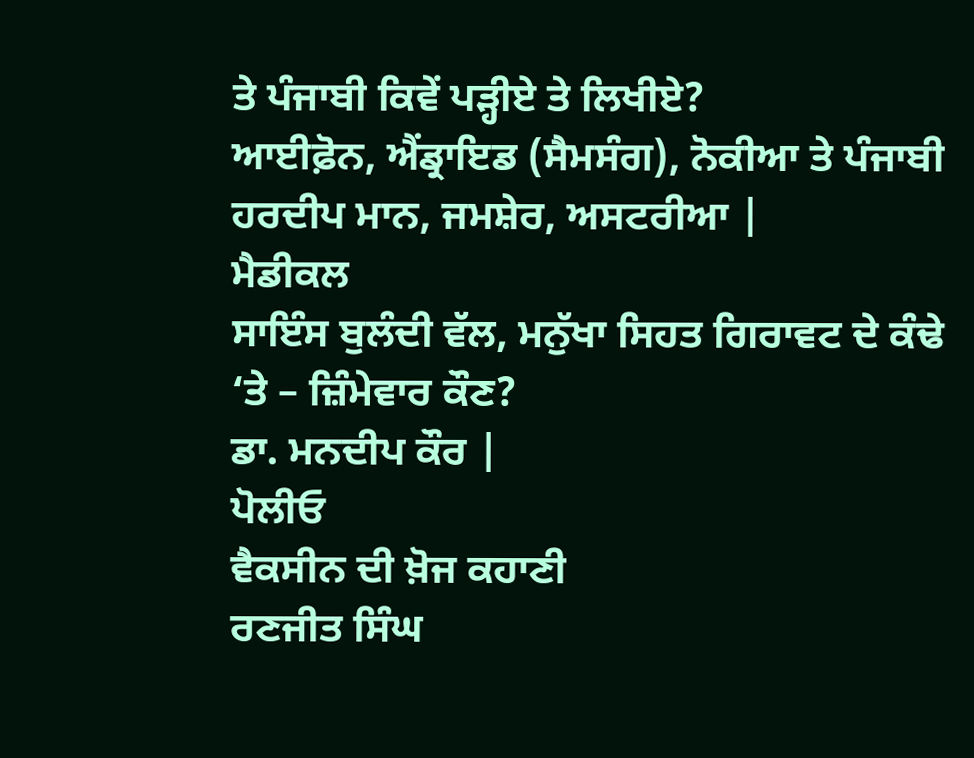ਤੇ ਪੰਜਾਬੀ ਕਿਵੇਂ ਪੜ੍ਹੀਏ ਤੇ ਲਿਖੀਏ?
ਆਈਫ਼ੋਨ, ਐਂਡ੍ਰਾਇਡ (ਸੈਮਸੰਗ), ਨੋਕੀਆ ਤੇ ਪੰਜਾਬੀ
ਹਰਦੀਪ ਮਾਨ, ਜਮਸ਼ੇਰ, ਅਸਟਰੀਆ |
ਮੈਡੀਕਲ
ਸਾਇੰਸ ਬੁਲੰਦੀ ਵੱਲ, ਮਨੁੱਖਾ ਸਿਹਤ ਗਿਰਾਵਟ ਦੇ ਕੰਢੇ ‘ਤੇ – ਜ਼ਿੰਮੇਵਾਰ ਕੌਣ?
ਡਾ. ਮਨਦੀਪ ਕੌਰ |
ਪੋਲੀਓ
ਵੈਕਸੀਨ ਦੀ ਖ਼ੋਜ ਕਹਾਣੀ
ਰਣਜੀਤ ਸਿੰਘ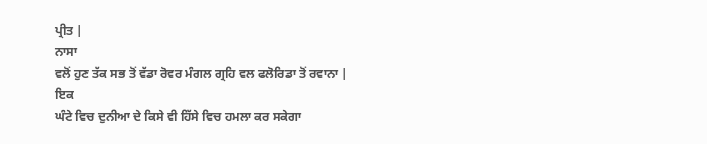ਪ੍ਰੀਤ |
ਨਾਸਾ
ਵਲੋਂ ਹੁਣ ਤੱਕ ਸਭ ਤੋਂ ਵੱਡਾ ਰੋਵਰ ਮੰਗਲ ਗ੍ਰਹਿ ਵਲ ਫਲੋਰਿਡਾ ਤੋਂ ਰਵਾਨਾ |
ਇਕ
ਘੰਟੇ ਵਿਚ ਦੁਨੀਆ ਦੇ ਕਿਸੇ ਵੀ ਹਿੱਸੇ ਵਿਚ ਹਮਲਾ ਕਰ ਸਕੇਗਾ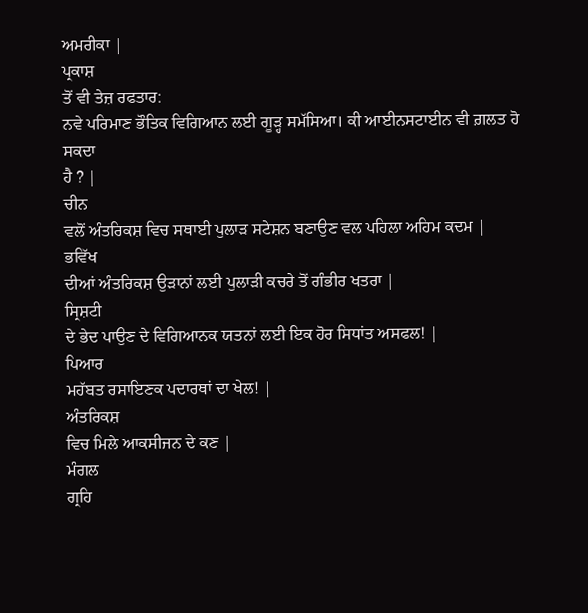ਅਮਰੀਕਾ |
ਪ੍ਰਕਾਸ਼
ਤੋਂ ਵੀ ਤੇਜ਼ ਰਫਤਾਰ:
ਨਵੇ ਪਰਿਮਾਣ ਭੌਤਿਕ ਵਿਗਿਆਨ ਲਈ ਗੂੜ੍ਹ ਸਮੱਸਿਆ। ਕੀ ਆਈਨਸਟਾਈਨ ਵੀ ਗ਼ਲਤ ਹੋ ਸਕਦਾ
ਹੈ ? |
ਚੀਨ
ਵਲੋਂ ਅੰਤਰਿਕਸ਼ ਵਿਚ ਸਥਾਈ ਪੁਲਾੜ ਸਟੇਸ਼ਨ ਬਣਾਉਣ ਵਲ ਪਹਿਲਾ ਅਹਿਮ ਕਦਮ |
ਭਵਿੱਖ
ਦੀਆਂ ਅੰਤਰਿਕਸ਼ ਉੜਾਨਾਂ ਲਈ ਪੁਲਾੜੀ ਕਚਰੇ ਤੋਂ ਗੰਭੀਰ ਖਤਰਾ |
ਸ੍ਰਿਸ਼ਟੀ
ਦੇ ਭੇਦ ਪਾਉਣ ਦੇ ਵਿਗਿਆਨਕ ਯਤਨਾਂ ਲਈ ਇਕ ਹੋਰ ਸਿਧਾਂਤ ਅਸਫਲ! |
ਪਿਆਰ
ਮਹੱਬਤ ਰਸਾਇਣਕ ਪਦਾਰਥਾਂ ਦਾ ਖੇਲ! |
ਅੰਤਰਿਕਸ਼
ਵਿਚ ਮਿਲੇ ਆਕਸੀਜਨ ਦੇ ਕਣ |
ਮੰਗਲ
ਗ੍ਰਹਿ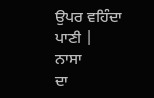ਉਪਰ ਵਹਿੰਦਾ ਪਾਣੀ |
ਨਾਸਾ
ਦਾ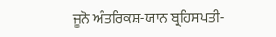ਜੂਨੋ ਅੰਤਰਿਕਸ਼-ਯਾਨ ਬ੍ਰਹਿਸਪਤੀ-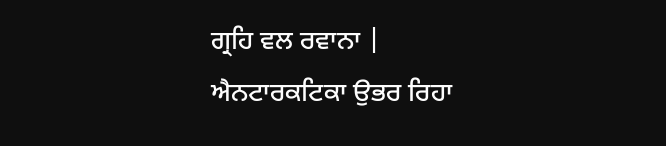ਗ੍ਰਹਿ ਵਲ ਰਵਾਨਾ |
ਐਨਟਾਰਕਟਿਕਾ ਉਭਰ ਰਿਹਾ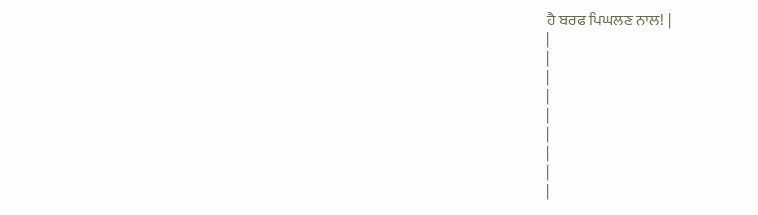ਹੈ ਬਰਫ ਪਿਘਲਣ ਨਾਲ! |
|
|
|
|
|
|
|
|
|